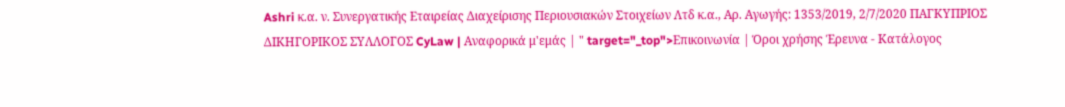Ashri κ.α. ν. Συνεργατικής Εταιρείας Διαχείρισης Περιουσιακών Στοιχείων Λτδ κ.α., Αρ. Αγωγής: 1353/2019, 2/7/2020 ΠΑΓΚΥΠΡΙΟΣ ΔΙΚΗΓΟΡΙΚΟΣ ΣΥΛΛΟΓΟΣ CyLaw | Αναφορικά μ'εμάς | " target="_top">Επικοινωνία | Όροι χρήσης Έρευνα - Κατάλογος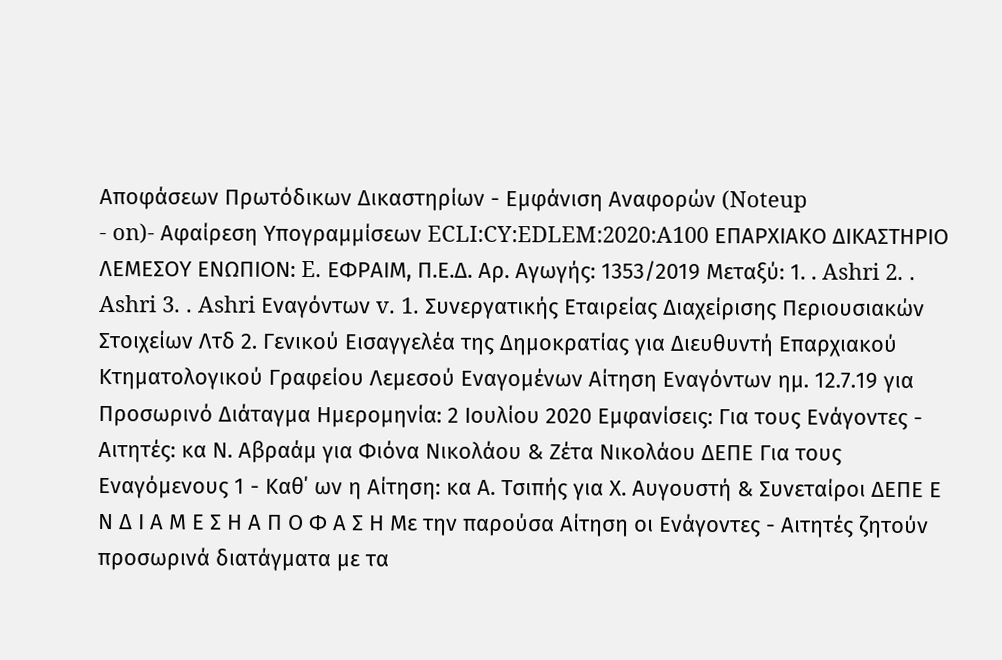Αποφάσεων Πρωτόδικων Δικαστηρίων - Εμφάνιση Αναφορών (Noteup
- on)- Αφαίρεση Υπογραμμίσεων ECLI:CY:EDLEM:2020:A100 ΕΠΑΡΧΙΑΚΟ ΔΙΚΑΣΤΗΡΙΟ ΛΕΜΕΣΟΥ ΕΝΩΠΙΟΝ: E. ΕΦΡΑΙΜ, Π.Ε.Δ. Αρ. Αγωγής: 1353/2019 Μεταξύ: 1. . Ashri 2. . Ashri 3. . Ashri Εναγόντων v. 1. Συνεργατικής Εταιρείας Διαχείρισης Περιουσιακών Στοιχείων Λτδ 2. Γενικού Εισαγγελέα της Δημοκρατίας για Διευθυντή Επαρχιακού Κτηματολογικού Γραφείου Λεμεσού Εναγομένων Αίτηση Εναγόντων ημ. 12.7.19 για Προσωρινό Διάταγμα Ημερομηνία: 2 Ιουλίου 2020 Εμφανίσεις: Για τους Ενάγοντες - Αιτητές: κα Ν. Αβραάμ για Φιόνα Νικολάου & Ζέτα Νικολάου ΔΕΠΕ Για τους Εναγόμενους 1 - Καθ΄ ων η Αίτηση: κα Α. Τσιπής για Χ. Αυγουστή & Συνεταίροι ΔΕΠΕ Ε Ν Δ Ι Α Μ Ε Σ Η Α Π Ο Φ Α Σ Η Με την παρούσα Αίτηση οι Ενάγοντες - Αιτητές ζητούν προσωρινά διατάγματα με τα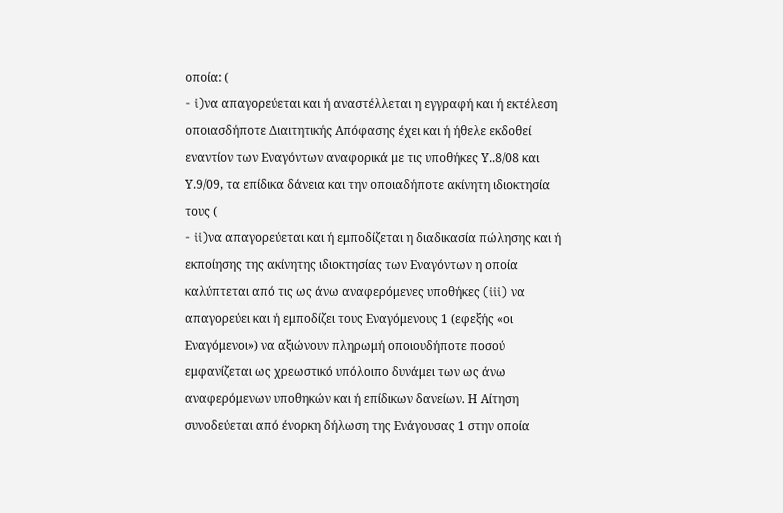οποία: (
- i)να απαγορεύεται και ή αναστέλλεται η εγγραφή και ή εκτέλεση οποιασδήποτε Διαιτητικής Απόφασης έχει και ή ήθελε εκδοθεί εναντίον των Εναγόντων αναφορικά με τις υποθήκες Υ..8/08 και Υ.9/09, τα επίδικα δάνεια και την οποιαδήποτε ακίνητη ιδιοκτησία τους (
- ii)να απαγορεύεται και ή εμποδίζεται η διαδικασία πώλησης και ή εκποίησης της ακίνητης ιδιοκτησίας των Εναγόντων η οποία καλύπτεται από τις ως άνω αναφερόμενες υποθήκες (iii) να απαγορεύει και ή εμποδίζει τους Εναγόμενους 1 (εφεξής «οι Εναγόμενοι») να αξιώνουν πληρωμή οποιουδήποτε ποσού εμφανίζεται ως χρεωστικό υπόλοιπο δυνάμει των ως άνω αναφερόμενων υποθηκών και ή επίδικων δανείων. Η Αίτηση συνοδεύεται από ένορκη δήλωση της Ενάγουσας 1 στην οποία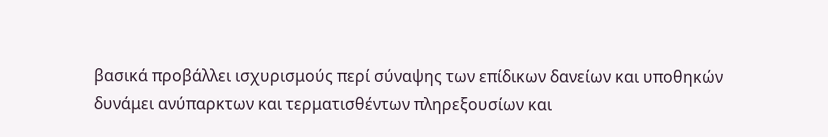βασικά προβάλλει ισχυρισμούς περί σύναψης των επίδικων δανείων και υποθηκών δυνάμει ανύπαρκτων και τερματισθέντων πληρεξουσίων και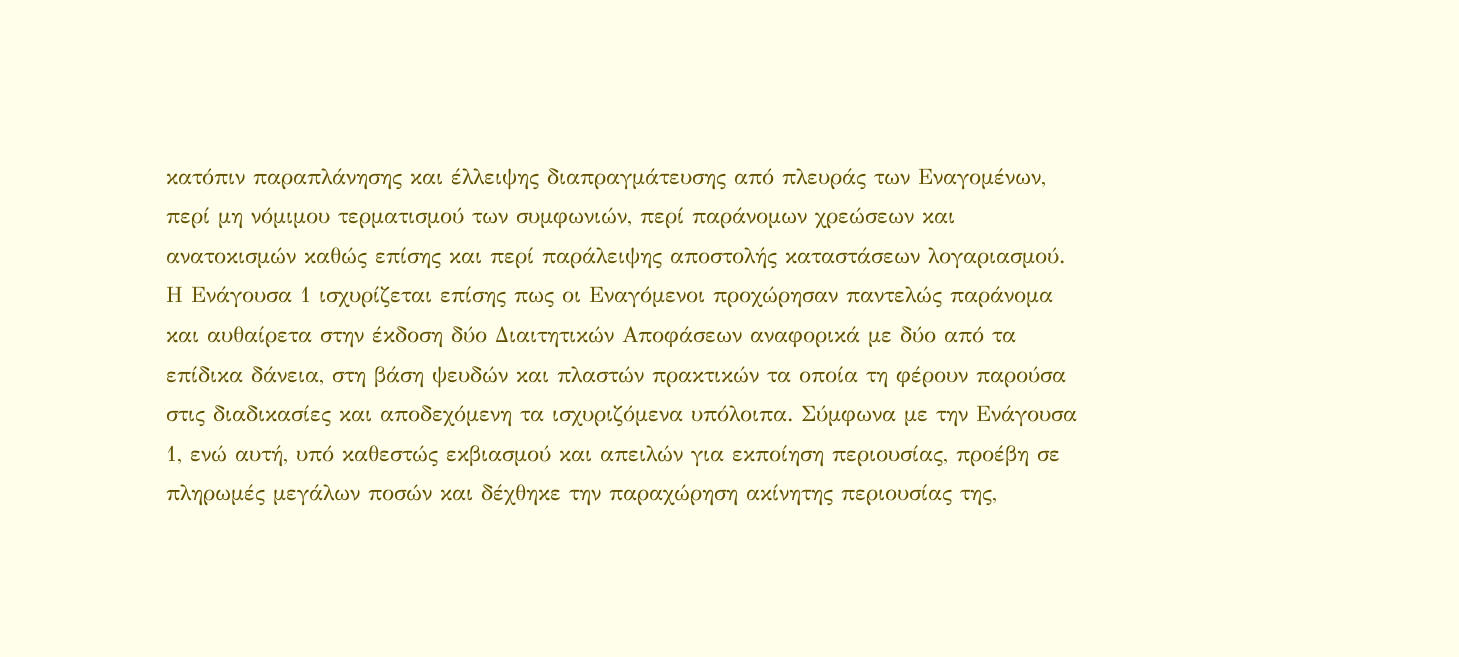κατόπιν παραπλάνησης και έλλειψης διαπραγμάτευσης από πλευράς των Εναγομένων, περί μη νόμιμου τερματισμού των συμφωνιών, περί παράνομων χρεώσεων και ανατοκισμών καθώς επίσης και περί παράλειψης αποστολής καταστάσεων λογαριασμού. Η Ενάγουσα 1 ισχυρίζεται επίσης πως οι Εναγόμενοι προχώρησαν παντελώς παράνομα και αυθαίρετα στην έκδοση δύο Διαιτητικών Αποφάσεων αναφορικά με δύο από τα επίδικα δάνεια, στη βάση ψευδών και πλαστών πρακτικών τα οποία τη φέρουν παρούσα στις διαδικασίες και αποδεχόμενη τα ισχυριζόμενα υπόλοιπα. Σύμφωνα με την Ενάγουσα 1, ενώ αυτή, υπό καθεστώς εκβιασμού και απειλών για εκποίηση περιουσίας, προέβη σε πληρωμές μεγάλων ποσών και δέχθηκε την παραχώρηση ακίνητης περιουσίας της,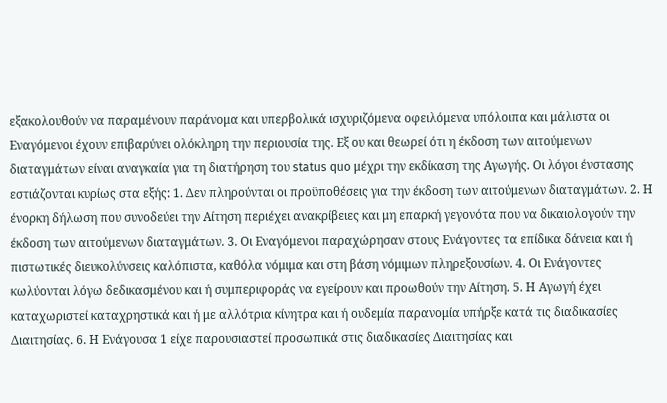εξακολουθούν να παραμένουν παράνομα και υπερβολικά ισχυριζόμενα οφειλόμενα υπόλοιπα και μάλιστα οι Εναγόμενοι έχουν επιβαρύνει ολόκληρη την περιουσία της. Εξ ου και θεωρεί ότι η έκδοση των αιτούμενων διαταγμάτων είναι αναγκαία για τη διατήρηση του status quo μέχρι την εκδίκαση της Αγωγής. Οι λόγοι ένστασης εστιάζονται κυρίως στα εξής: 1. Δεν πληρούνται οι προϋποθέσεις για την έκδοση των αιτούμενων διαταγμάτων. 2. Η ένορκη δήλωση που συνοδεύει την Αίτηση περιέχει ανακρίβειες και μη επαρκή γεγονότα που να δικαιολογούν την έκδοση των αιτούμενων διαταγμάτων. 3. Οι Εναγόμενοι παραχώρησαν στους Ενάγοντες τα επίδικα δάνεια και ή πιστωτικές διευκολύνσεις καλόπιστα, καθόλα νόμιμα και στη βάση νόμιμων πληρεξουσίων. 4. Οι Ενάγοντες κωλύονται λόγω δεδικασμένου και ή συμπεριφοράς να εγείρουν και προωθούν την Αίτηση. 5. Η Αγωγή έχει καταχωριστεί καταχρηστικά και ή με αλλότρια κίνητρα και ή ουδεμία παρανομία υπήρξε κατά τις διαδικασίες Διαιτησίας. 6. Η Ενάγουσα 1 είχε παρουσιαστεί προσωπικά στις διαδικασίες Διαιτησίας και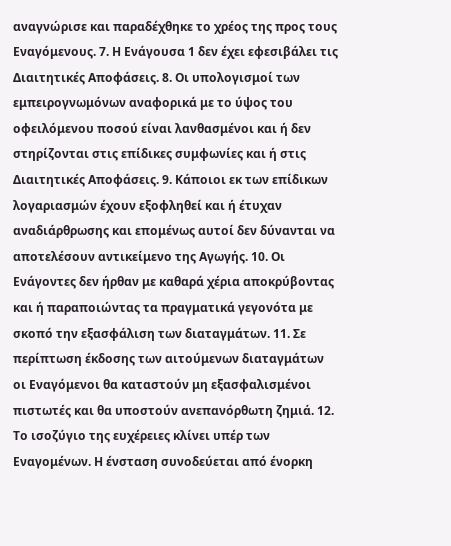αναγνώρισε και παραδέχθηκε το χρέος της προς τους Εναγόμενους. 7. Η Ενάγουσα 1 δεν έχει εφεσιβάλει τις Διαιτητικές Αποφάσεις. 8. Οι υπολογισμοί των εμπειρογνωμόνων αναφορικά με το ύψος του οφειλόμενου ποσού είναι λανθασμένοι και ή δεν στηρίζονται στις επίδικες συμφωνίες και ή στις Διαιτητικές Αποφάσεις. 9. Κάποιοι εκ των επίδικων λογαριασμών έχουν εξοφληθεί και ή έτυχαν αναδιάρθρωσης και επομένως αυτοί δεν δύνανται να αποτελέσουν αντικείμενο της Αγωγής. 10. Οι Ενάγοντες δεν ήρθαν με καθαρά χέρια αποκρύβοντας και ή παραποιώντας τα πραγματικά γεγονότα με σκοπό την εξασφάλιση των διαταγμάτων. 11. Σε περίπτωση έκδοσης των αιτούμενων διαταγμάτων οι Εναγόμενοι θα καταστούν μη εξασφαλισμένοι πιστωτές και θα υποστούν ανεπανόρθωτη ζημιά. 12. Το ισοζύγιο της ευχέρειες κλίνει υπέρ των Εναγομένων. Η ένσταση συνοδεύεται από ένορκη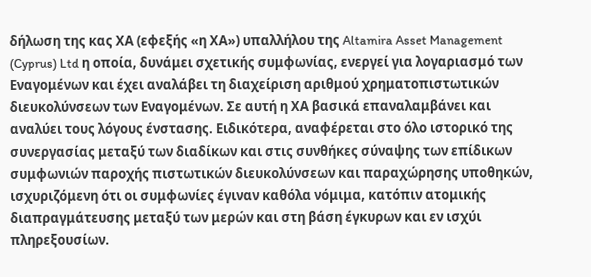δήλωση της κας ΧΑ (εφεξής «η ΧΑ») υπαλλήλου της Altamira Asset Management (Cyprus) Ltd η οποία, δυνάμει σχετικής συμφωνίας, ενεργεί για λογαριασμό των Εναγομένων και έχει αναλάβει τη διαχείριση αριθμού χρηματοπιστωτικών διευκολύνσεων των Εναγομένων. Σε αυτή η ΧΑ βασικά επαναλαμβάνει και αναλύει τους λόγους ένστασης. Ειδικότερα, αναφέρεται στο όλο ιστορικό της συνεργασίας μεταξύ των διαδίκων και στις συνθήκες σύναψης των επίδικων συμφωνιών παροχής πιστωτικών διευκολύνσεων και παραχώρησης υποθηκών, ισχυριζόμενη ότι οι συμφωνίες έγιναν καθόλα νόμιμα, κατόπιν ατομικής διαπραγμάτευσης μεταξύ των μερών και στη βάση έγκυρων και εν ισχύι πληρεξουσίων.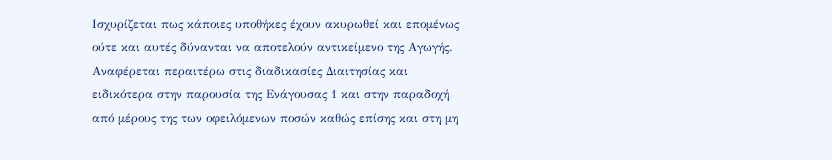Ισχυρίζεται πως κάποιες υποθήκες έχουν ακυρωθεί και επομένως ούτε και αυτές δύνανται να αποτελούν αντικείμενο της Αγωγής. Αναφέρεται περαιτέρω στις διαδικασίες Διαιτησίας και ειδικότερα στην παρουσία της Ενάγουσας 1 και στην παραδοχή από μέρους της των οφειλόμενων ποσών καθώς επίσης και στη μη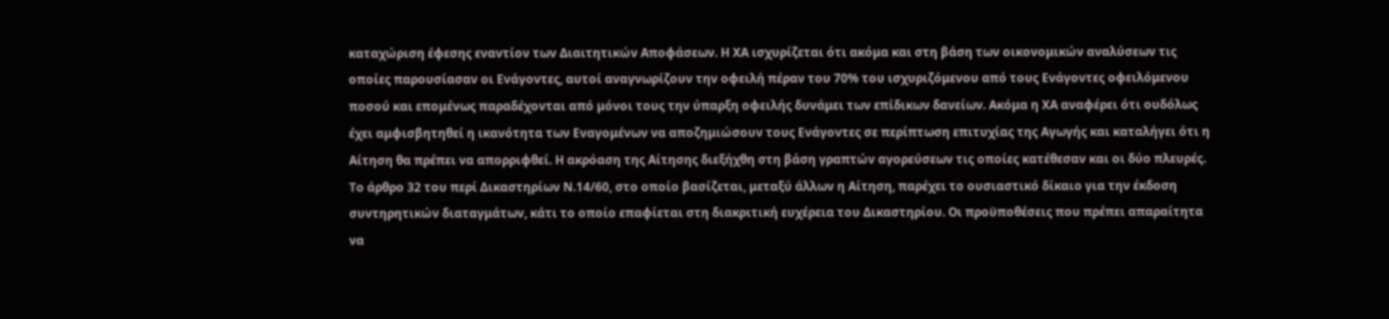καταχώριση έφεσης εναντίον των Διαιτητικών Αποφάσεων. Η ΧΑ ισχυρίζεται ότι ακόμα και στη βάση των οικονομικών αναλύσεων τις οποίες παρουσίασαν οι Ενάγοντες, αυτοί αναγνωρίζουν την οφειλή πέραν του 70% του ισχυριζόμενου από τους Ενάγοντες οφειλόμενου ποσού και επομένως παραδέχονται από μόνοι τους την ύπαρξη οφειλής δυνάμει των επίδικων δανείων. Ακόμα η ΧΑ αναφέρει ότι ουδόλως έχει αμφισβητηθεί η ικανότητα των Εναγομένων να αποζημιώσουν τους Ενάγοντες σε περίπτωση επιτυχίας της Αγωγής και καταλήγει ότι η Αίτηση θα πρέπει να απορριφθεί. Η ακρόαση της Αίτησης διεξήχθη στη βάση γραπτών αγορεύσεων τις οποίες κατέθεσαν και οι δύο πλευρές. Το άρθρο 32 του περί Δικαστηρίων Ν.14/60, στο οποίο βασίζεται, μεταξύ άλλων η Αίτηση, παρέχει το ουσιαστικό δίκαιο για την έκδοση συντηρητικών διαταγμάτων, κάτι το οποίο επαφίεται στη διακριτική ευχέρεια του Δικαστηρίου. Οι προϋποθέσεις που πρέπει απαραίτητα να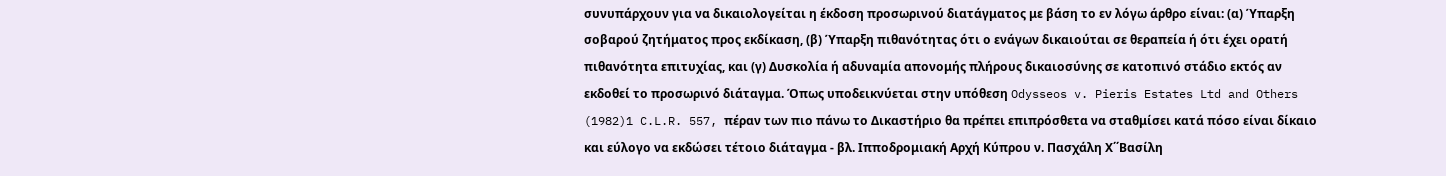συνυπάρχουν για να δικαιολογείται η έκδοση προσωρινού διατάγματος με βάση το εν λόγω άρθρο είναι: (α) Ύπαρξη σοβαρού ζητήματος προς εκδίκαση, (β) Ύπαρξη πιθανότητας ότι ο ενάγων δικαιούται σε θεραπεία ή ότι έχει ορατή πιθανότητα επιτυχίας, και (γ) Δυσκολία ή αδυναμία απονομής πλήρους δικαιοσύνης σε κατοπινό στάδιο εκτός αν εκδοθεί το προσωρινό διάταγμα. Όπως υποδεικνύεται στην υπόθεση Odysseos v. Pieris Estates Ltd and Others
(1982)1 C.L.R. 557, πέραν των πιο πάνω το Δικαστήριο θα πρέπει επιπρόσθετα να σταθμίσει κατά πόσο είναι δίκαιο και εύλογο να εκδώσει τέτοιο διάταγμα - βλ. Ιπποδρομιακή Αρχή Κύπρου ν. Πασχάλη Χ΄΄Βασίλη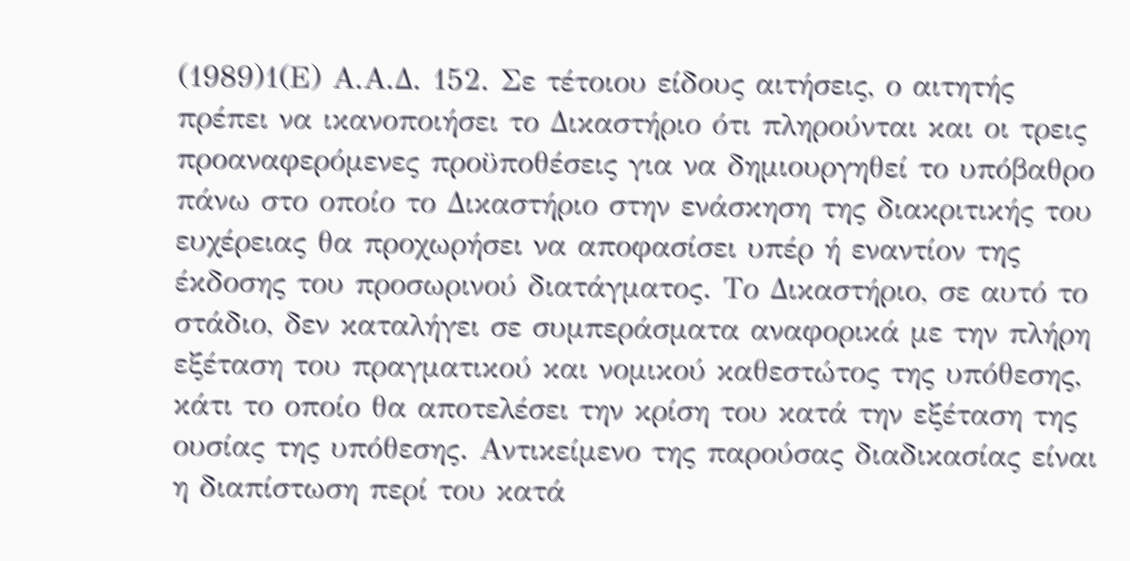(1989)1(Ε) Α.Α.Δ. 152. Σε τέτοιου είδους αιτήσεις, ο αιτητής πρέπει να ικανοποιήσει το Δικαστήριο ότι πληρούνται και οι τρεις προαναφερόμενες προϋποθέσεις για να δημιουργηθεί το υπόβαθρο πάνω στο οποίο το Δικαστήριο στην ενάσκηση της διακριτικής του ευχέρειας θα προχωρήσει να αποφασίσει υπέρ ή εναντίον της έκδοσης του προσωρινού διατάγματος. Το Δικαστήριο, σε αυτό το στάδιο, δεν καταλήγει σε συμπεράσματα αναφορικά με την πλήρη εξέταση του πραγματικού και νομικού καθεστώτος της υπόθεσης, κάτι το οποίο θα αποτελέσει την κρίση του κατά την εξέταση της ουσίας της υπόθεσης. Αντικείμενο της παρούσας διαδικασίας είναι η διαπίστωση περί του κατά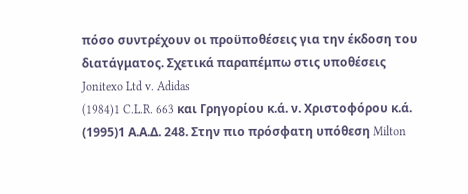πόσο συντρέχουν οι προϋποθέσεις για την έκδοση του διατάγματος. Σχετικά παραπέμπω στις υποθέσεις Jonitexo Ltd v. Adidas
(1984)1 C.L.R. 663 και Γρηγορίου κ.ά. ν. Χριστοφόρου κ.ά.
(1995)1 Α.Α.Δ. 248. Στην πιο πρόσφατη υπόθεση Milton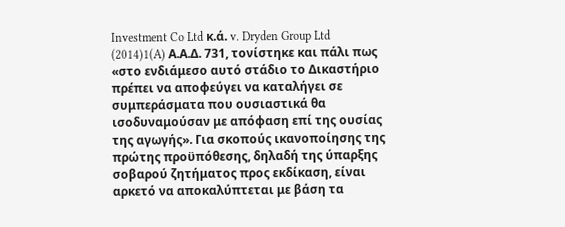Investment Co Ltd κ.ά. v. Dryden Group Ltd
(2014)1(A) Α.Α.Δ. 731, τονίστηκε και πάλι πως «στο ενδιάμεσο αυτό στάδιο το Δικαστήριο πρέπει να αποφεύγει να καταλήγει σε συμπεράσματα που ουσιαστικά θα ισοδυναμούσαν με απόφαση επί της ουσίας της αγωγής». Για σκοπούς ικανοποίησης της πρώτης προϋπόθεσης, δηλαδή της ύπαρξης σοβαρού ζητήματος προς εκδίκαση, είναι αρκετό να αποκαλύπτεται με βάση τα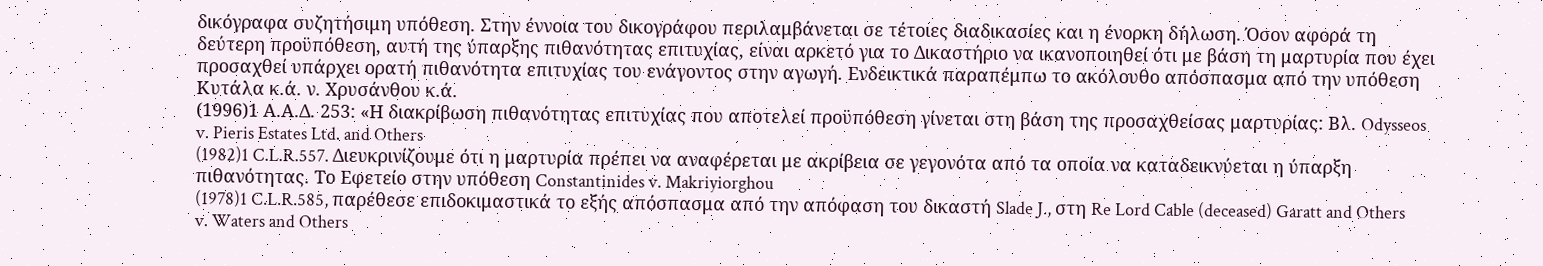δικόγραφα συζητήσιμη υπόθεση. Στην έννοια του δικογράφου περιλαμβάνεται σε τέτοιες διαδικασίες και η ένορκη δήλωση. Όσον αφορά τη δεύτερη προϋπόθεση, αυτή της ύπαρξης πιθανότητας επιτυχίας, είναι αρκετό για το Δικαστήριο να ικανοποιηθεί ότι με βάση τη μαρτυρία που έχει προσαχθεί υπάρχει ορατή πιθανότητα επιτυχίας του ενάγοντος στην αγωγή. Ενδεικτικά παραπέμπω το ακόλουθο απόσπασμα από την υπόθεση Κυτάλα κ.ά. ν. Χρυσάνθου κ.ά.
(1996)1 Α.Α.Δ. 253: «Η διακρίβωση πιθανότητας επιτυχίας που αποτελεί προϋπόθεση γίνεται στη βάση της προσαχθείσας μαρτυρίας: Βλ. Odysseos v. Pieris Estates Ltd. and Others
(1982)1 C.L.R.557. Διευκρινίζουμε ότι η μαρτυρία πρέπει να αναφέρεται με ακρίβεια σε γεγονότα από τα οποία να καταδεικνύεται η ύπαρξη πιθανότητας. Το Εφετείο στην υπόθεση Constantinides v. Makriyiorghou
(1978)1 C.L.R.585, παρέθεσε επιδοκιμαστικά το εξής απόσπασμα από την απόφαση του δικαστή Slade J., στη Re Lord Cable (deceased) Garatt and Others v. Waters and Others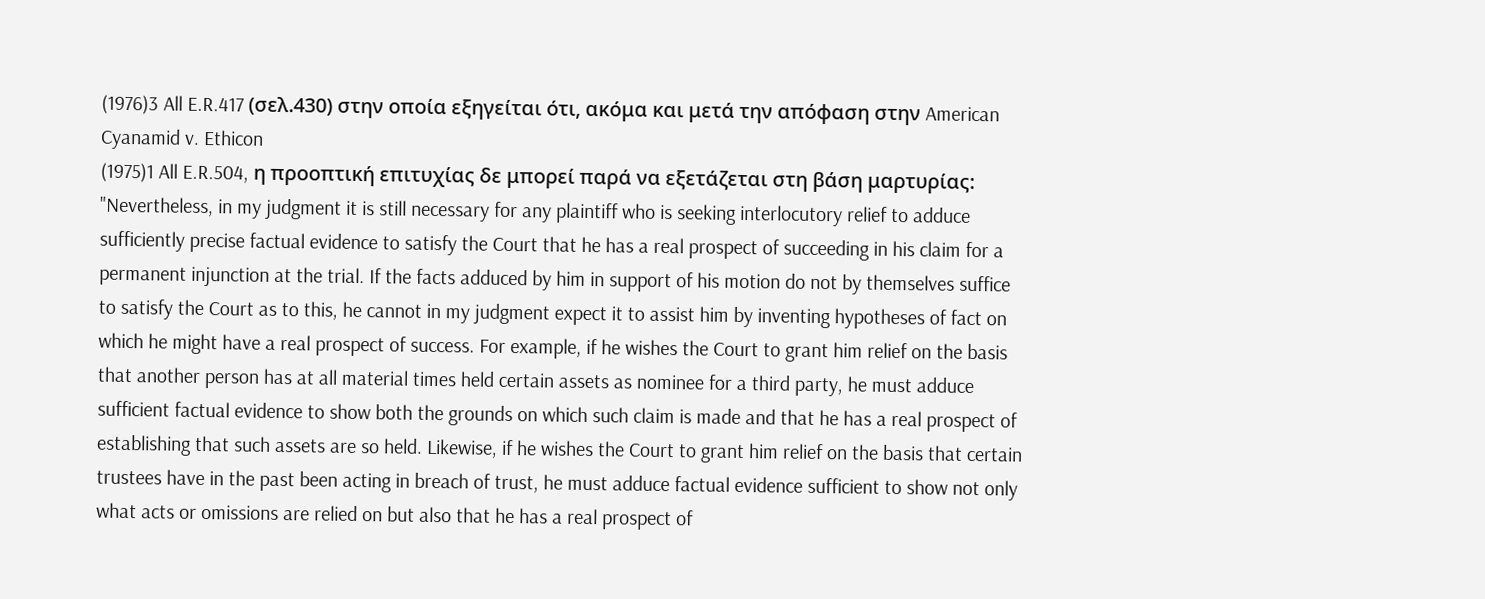(1976)3 All E.R.417 (σελ.430) στην οποία εξηγείται ότι, ακόμα και μετά την απόφαση στην American Cyanamid v. Ethicon
(1975)1 All E.R.504, η προοπτική επιτυχίας δε μπορεί παρά να εξετάζεται στη βάση μαρτυρίας: "Nevertheless, in my judgment it is still necessary for any plaintiff who is seeking interlocutory relief to adduce sufficiently precise factual evidence to satisfy the Court that he has a real prospect of succeeding in his claim for a permanent injunction at the trial. If the facts adduced by him in support of his motion do not by themselves suffice to satisfy the Court as to this, he cannot in my judgment expect it to assist him by inventing hypotheses of fact on which he might have a real prospect of success. For example, if he wishes the Court to grant him relief on the basis that another person has at all material times held certain assets as nominee for a third party, he must adduce sufficient factual evidence to show both the grounds on which such claim is made and that he has a real prospect of establishing that such assets are so held. Likewise, if he wishes the Court to grant him relief on the basis that certain trustees have in the past been acting in breach of trust, he must adduce factual evidence sufficient to show not only what acts or omissions are relied on but also that he has a real prospect of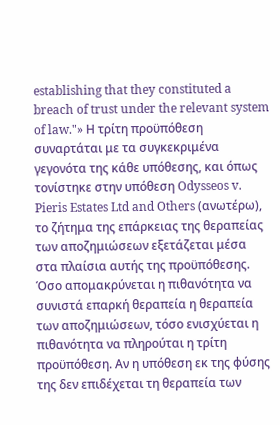establishing that they constituted a breach of trust under the relevant system of law."» Η τρίτη προϋπόθεση συναρτάται με τα συγκεκριμένα γεγονότα της κάθε υπόθεσης, και όπως τονίστηκε στην υπόθεση Odysseos v. Pieris Estates Ltd and Others (ανωτέρω), το ζήτημα της επάρκειας της θεραπείας των αποζημιώσεων εξετάζεται μέσα στα πλαίσια αυτής της προϋπόθεσης. Όσο απομακρύνεται η πιθανότητα να συνιστά επαρκή θεραπεία η θεραπεία των αποζημιώσεων, τόσο ενισχύεται η πιθανότητα να πληρούται η τρίτη προϋπόθεση. Αν η υπόθεση εκ της φύσης της δεν επιδέχεται τη θεραπεία των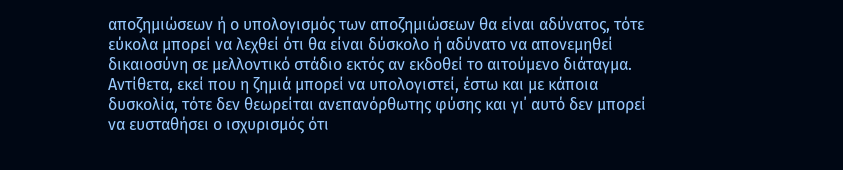αποζημιώσεων ή ο υπολογισμός των αποζημιώσεων θα είναι αδύνατος, τότε εύκολα μπορεί να λεχθεί ότι θα είναι δύσκολο ή αδύνατο να απονεμηθεί δικαιοσύνη σε μελλοντικό στάδιο εκτός αν εκδοθεί το αιτούμενο διάταγμα. Αντίθετα, εκεί που η ζημιά μπορεί να υπολογιστεί, έστω και με κάποια δυσκολία, τότε δεν θεωρείται ανεπανόρθωτης φύσης και γι΄ αυτό δεν μπορεί να ευσταθήσει ο ισχυρισμός ότι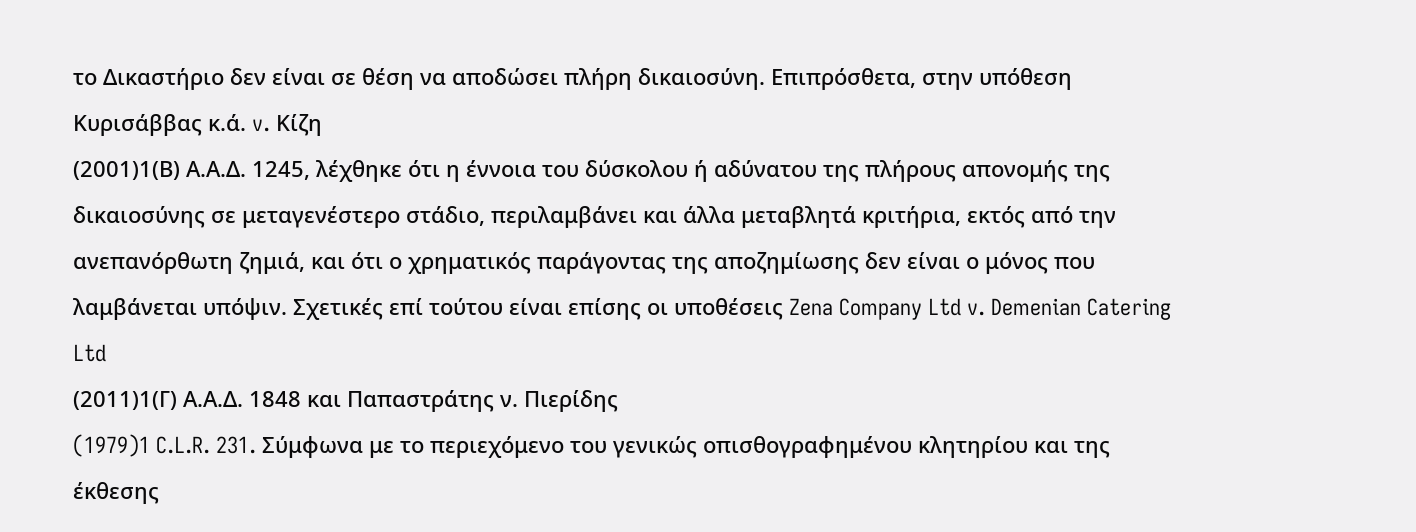το Δικαστήριο δεν είναι σε θέση να αποδώσει πλήρη δικαιοσύνη. Επιπρόσθετα, στην υπόθεση Κυρισάββας κ.ά. v. Κίζη
(2001)1(Β) Α.Α.Δ. 1245, λέχθηκε ότι η έννοια του δύσκολου ή αδύνατου της πλήρους απονομής της δικαιοσύνης σε μεταγενέστερο στάδιο, περιλαμβάνει και άλλα μεταβλητά κριτήρια, εκτός από την ανεπανόρθωτη ζημιά, και ότι ο χρηματικός παράγοντας της αποζημίωσης δεν είναι ο μόνος που λαμβάνεται υπόψιν. Σχετικές επί τούτου είναι επίσης οι υποθέσεις Zena Company Ltd v. Demenian Catering Ltd
(2011)1(Γ) Α.Α.Δ. 1848 και Παπαστράτης ν. Πιερίδης
(1979)1 C.L.R. 231. Σύμφωνα με το περιεχόμενο του γενικώς οπισθογραφημένου κλητηρίου και της έκθεσης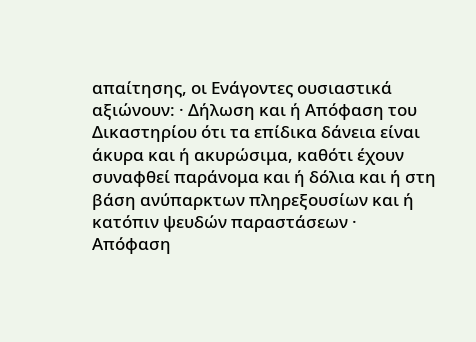απαίτησης, οι Ενάγοντες ουσιαστικά αξιώνουν: · Δήλωση και ή Απόφαση του Δικαστηρίου ότι τα επίδικα δάνεια είναι άκυρα και ή ακυρώσιμα, καθότι έχουν συναφθεί παράνομα και ή δόλια και ή στη βάση ανύπαρκτων πληρεξουσίων και ή κατόπιν ψευδών παραστάσεων · Απόφαση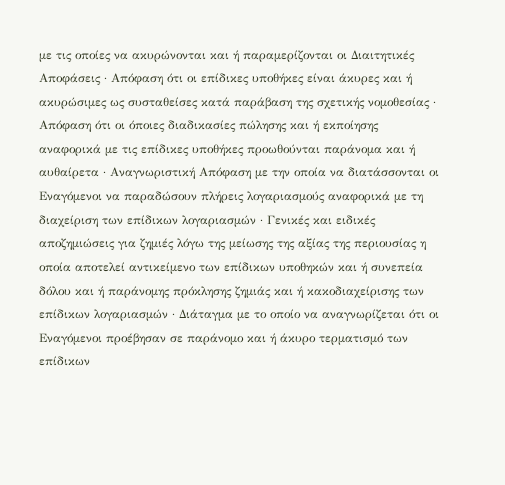με τις οποίες να ακυρώνονται και ή παραμερίζονται οι Διαιτητικές Αποφάσεις · Απόφαση ότι οι επίδικες υποθήκες είναι άκυρες και ή ακυρώσιμες ως συσταθείσες κατά παράβαση της σχετικής νομοθεσίας · Απόφαση ότι οι όποιες διαδικασίες πώλησης και ή εκποίησης αναφορικά με τις επίδικες υποθήκες προωθούνται παράνομα και ή αυθαίρετα · Αναγνωριστική Απόφαση με την οποία να διατάσσονται οι Εναγόμενοι να παραδώσουν πλήρεις λογαριασμούς αναφορικά με τη διαχείριση των επίδικων λογαριασμών · Γενικές και ειδικές αποζημιώσεις για ζημιές λόγω της μείωσης της αξίας της περιουσίας η οποία αποτελεί αντικείμενο των επίδικων υποθηκών και ή συνεπεία δόλου και ή παράνομης πρόκλησης ζημιάς και ή κακοδιαχείρισης των επίδικων λογαριασμών · Διάταγμα με το οποίο να αναγνωρίζεται ότι οι Εναγόμενοι προέβησαν σε παράνομο και ή άκυρο τερματισμό των επίδικων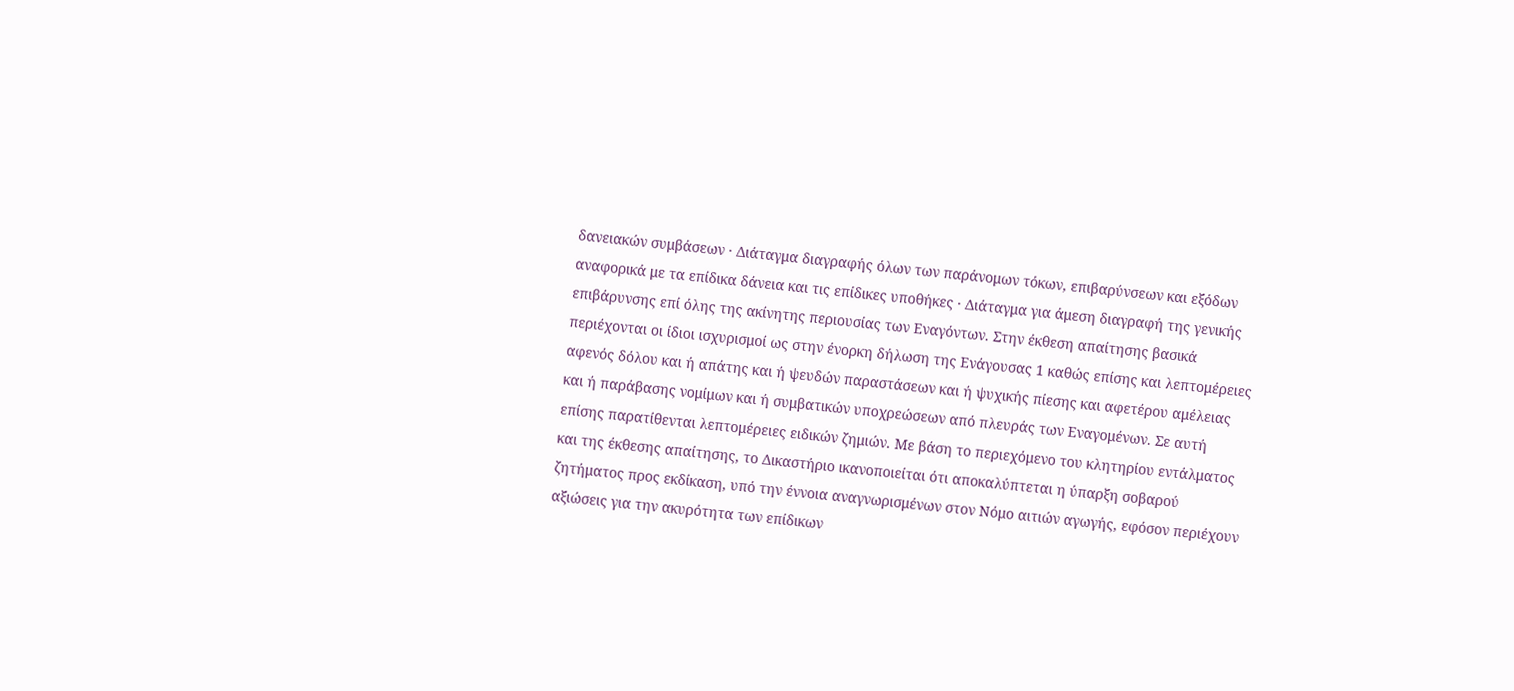δανειακών συμβάσεων · Διάταγμα διαγραφής όλων των παράνομων τόκων, επιβαρύνσεων και εξόδων αναφορικά με τα επίδικα δάνεια και τις επίδικες υποθήκες · Διάταγμα για άμεση διαγραφή της γενικής επιβάρυνσης επί όλης της ακίνητης περιουσίας των Εναγόντων. Στην έκθεση απαίτησης βασικά περιέχονται οι ίδιοι ισχυρισμοί ως στην ένορκη δήλωση της Ενάγουσας 1 καθώς επίσης και λεπτομέρειες αφενός δόλου και ή απάτης και ή ψευδών παραστάσεων και ή ψυχικής πίεσης και αφετέρου αμέλειας και ή παράβασης νομίμων και ή συμβατικών υποχρεώσεων από πλευράς των Εναγομένων. Σε αυτή επίσης παρατίθενται λεπτομέρειες ειδικών ζημιών. Με βάση το περιεχόμενο του κλητηρίου εντάλματος και της έκθεσης απαίτησης, το Δικαστήριο ικανοποιείται ότι αποκαλύπτεται η ύπαρξη σοβαρού ζητήματος προς εκδίκαση, υπό την έννοια αναγνωρισμένων στον Νόμο αιτιών αγωγής, εφόσον περιέχουν αξιώσεις για την ακυρότητα των επίδικων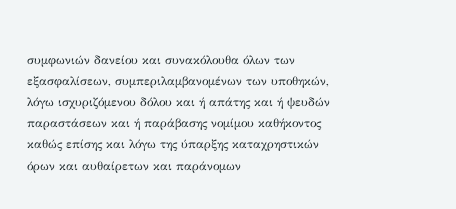συμφωνιών δανείου και συνακόλουθα όλων των εξασφαλίσεων, συμπεριλαμβανομένων των υποθηκών, λόγω ισχυριζόμενου δόλου και ή απάτης και ή ψευδών παραστάσεων και ή παράβασης νομίμου καθήκοντος καθώς επίσης και λόγω της ύπαρξης καταχρηστικών όρων και αυθαίρετων και παράνομων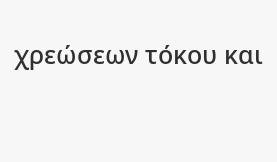χρεώσεων τόκου και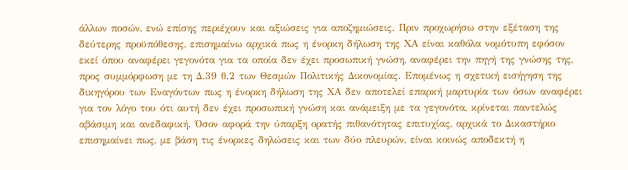άλλων ποσών, ενώ επίσης περιέχουν και αξιώσεις για αποζημιώσεις. Πριν προχωρήσω στην εξέταση της δεύτερης προϋπόθεσης, επισημαίνω αρχικά πως η ένορκη δήλωση της ΧΑ είναι καθόλα νομότυπη εφόσον εκεί όπου αναφέρει γεγονότα για τα οποία δεν έχει προσωπική γνώση, αναφέρει την πηγή της γνώσης της, προς συμμόρφωση με τη Δ.39 θ.2 των Θεσμών Πολιτικής Δικονομίας. Επομένως η σχετική εισήγηση της δικηγόρου των Εναγόντων πως η ένορκη δήλωση της ΧΑ δεν αποτελεί επαρκή μαρτυρία των όσων αναφέρει για τον λόγο του ότι αυτή δεν έχει προσωπική γνώση και ανάμειξη με τα γεγονότα, κρίνεται παντελώς αβάσιμη και ανεδαφική. Όσον αφορά την ύπαρξη ορατής πιθανότητας επιτυχίας, αρχικά το Δικαστήριο επισημαίνει πως, με βάση τις ένορκες δηλώσεις και των δύο πλευρών, είναι κοινώς αποδεκτή η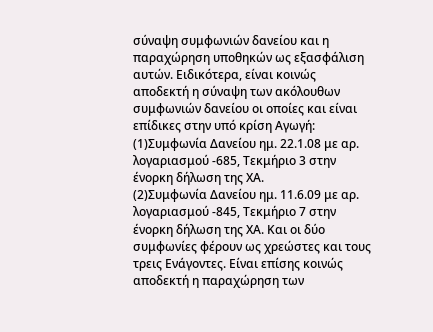σύναψη συμφωνιών δανείου και η παραχώρηση υποθηκών ως εξασφάλιση αυτών. Ειδικότερα, είναι κοινώς αποδεκτή η σύναψη των ακόλουθων συμφωνιών δανείου οι οποίες και είναι επίδικες στην υπό κρίση Αγωγή:
(1)Συμφωνία Δανείου ημ. 22.1.08 με αρ. λογαριασμού -685, Τεκμήριο 3 στην ένορκη δήλωση της ΧΑ.
(2)Συμφωνία Δανείου ημ. 11.6.09 με αρ. λογαριασμού -845, Τεκμήριο 7 στην ένορκη δήλωση της ΧΑ. Και οι δύο συμφωνίες φέρουν ως χρεώστες και τους τρεις Ενάγοντες. Είναι επίσης κοινώς αποδεκτή η παραχώρηση των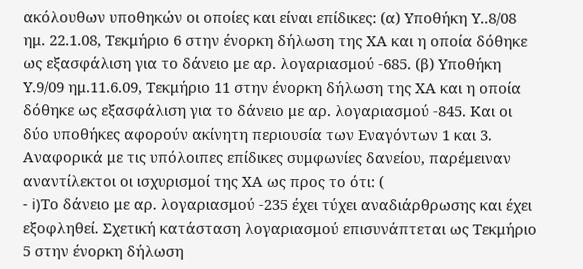ακόλουθων υποθηκών οι οποίες και είναι επίδικες: (α) Υποθήκη Υ..8/08 ημ. 22.1.08, Τεκμήριο 6 στην ένορκη δήλωση της ΧΑ και η οποία δόθηκε ως εξασφάλιση για το δάνειο με αρ. λογαριασμού -685. (β) Υποθήκη Υ.9/09 ημ.11.6.09, Τεκμήριο 11 στην ένορκη δήλωση της ΧΑ και η οποία δόθηκε ως εξασφάλιση για το δάνειο με αρ. λογαριασμού -845. Και οι δύο υποθήκες αφορούν ακίνητη περιουσία των Εναγόντων 1 και 3. Αναφορικά με τις υπόλοιπες επίδικες συμφωνίες δανείου, παρέμειναν αναντίλεκτοι οι ισχυρισμοί της ΧΑ ως προς το ότι: (
- i)Το δάνειο με αρ. λογαριασμού -235 έχει τύχει αναδιάρθρωσης και έχει εξοφληθεί. Σχετική κατάσταση λογαριασμού επισυνάπτεται ως Τεκμήριο 5 στην ένορκη δήλωση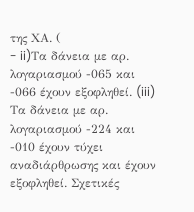της ΧΑ. (
- ii)Τα δάνεια με αρ. λογαριασμού -065 και -066 έχουν εξοφληθεί. (iii) Τα δάνεια με αρ. λογαριασμού -224 και -010 έχουν τύχει αναδιάρθρωσης και έχουν εξοφληθεί. Σχετικές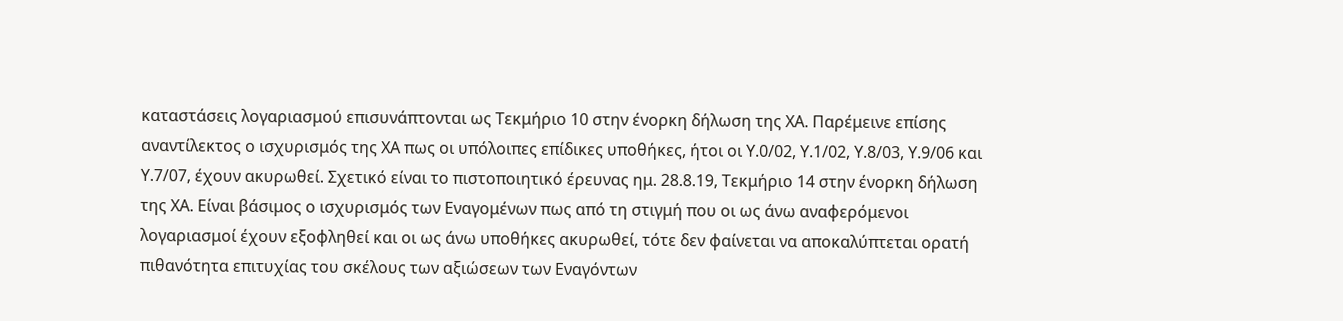καταστάσεις λογαριασμού επισυνάπτονται ως Τεκμήριο 10 στην ένορκη δήλωση της ΧΑ. Παρέμεινε επίσης αναντίλεκτος ο ισχυρισμός της ΧΑ πως οι υπόλοιπες επίδικες υποθήκες, ήτοι οι Υ.0/02, Υ.1/02, Υ.8/03, Υ.9/06 και Υ.7/07, έχουν ακυρωθεί. Σχετικό είναι το πιστοποιητικό έρευνας ημ. 28.8.19, Τεκμήριο 14 στην ένορκη δήλωση της ΧΑ. Είναι βάσιμος ο ισχυρισμός των Εναγομένων πως από τη στιγμή που οι ως άνω αναφερόμενοι λογαριασμοί έχουν εξοφληθεί και οι ως άνω υποθήκες ακυρωθεί, τότε δεν φαίνεται να αποκαλύπτεται ορατή πιθανότητα επιτυχίας του σκέλους των αξιώσεων των Εναγόντων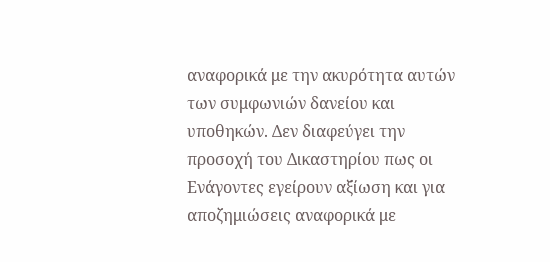αναφορικά με την ακυρότητα αυτών των συμφωνιών δανείου και υποθηκών. Δεν διαφεύγει την προσοχή του Δικαστηρίου πως οι Ενάγοντες εγείρουν αξίωση και για αποζημιώσεις αναφορικά με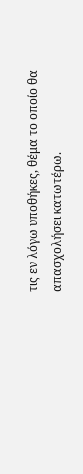τις εν λόγω υποθήκες, θέμα το οποίο θα απασχολήσει κατωτέρω.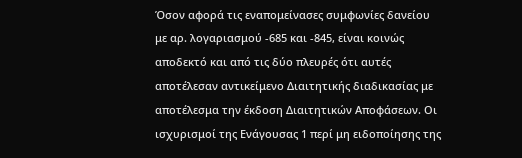Όσον αφορά τις εναπομείνασες συμφωνίες δανείου με αρ. λογαριασμού -685 και -845, είναι κοινώς αποδεκτό και από τις δύο πλευρές ότι αυτές αποτέλεσαν αντικείμενο Διαιτητικής διαδικασίας με αποτέλεσμα την έκδοση Διαιτητικών Αποφάσεων. Οι ισχυρισμοί της Ενάγουσας 1 περί μη ειδοποίησης της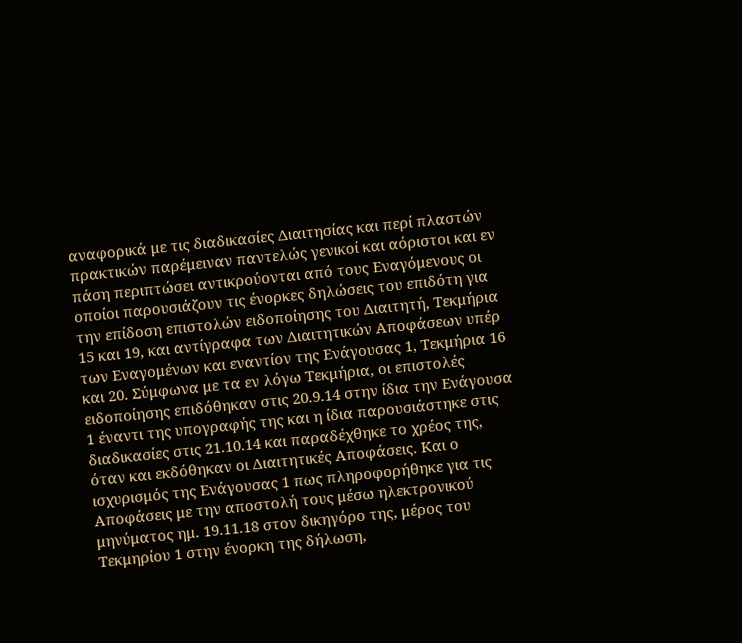αναφορικά με τις διαδικασίες Διαιτησίας και περί πλαστών πρακτικών παρέμειναν παντελώς γενικοί και αόριστοι και εν πάση περιπτώσει αντικρούονται από τους Εναγόμενους οι οποίοι παρουσιάζουν τις ένορκες δηλώσεις του επιδότη για την επίδοση επιστολών ειδοποίησης του Διαιτητή, Τεκμήρια 15 και 19, και αντίγραφα των Διαιτητικών Αποφάσεων υπέρ των Εναγομένων και εναντίον της Ενάγουσας 1, Τεκμήρια 16 και 20. Σύμφωνα με τα εν λόγω Τεκμήρια, οι επιστολές ειδοποίησης επιδόθηκαν στις 20.9.14 στην ίδια την Ενάγουσα 1 έναντι της υπογραφής της και η ίδια παρουσιάστηκε στις διαδικασίες στις 21.10.14 και παραδέχθηκε το χρέος της, όταν και εκδόθηκαν οι Διαιτητικές Αποφάσεις. Και ο ισχυρισμός της Ενάγουσας 1 πως πληροφορήθηκε για τις Αποφάσεις με την αποστολή τους μέσω ηλεκτρονικού μηνύματος ημ. 19.11.18 στον δικηγόρο της, μέρος του Τεκμηρίου 1 στην ένορκη της δήλωση,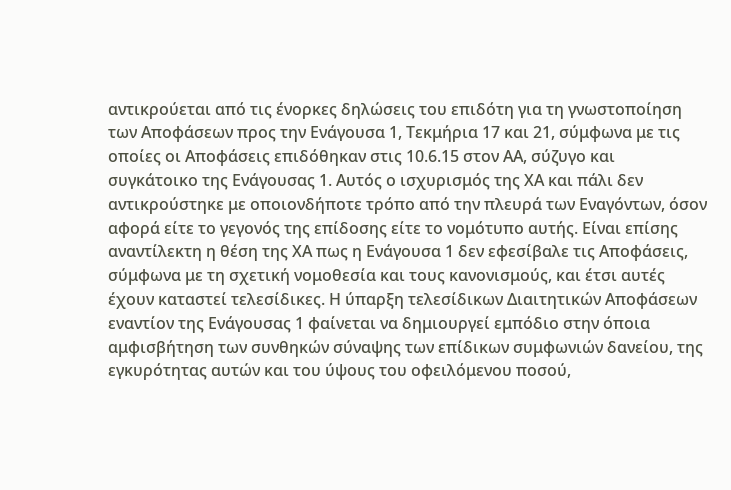αντικρούεται από τις ένορκες δηλώσεις του επιδότη για τη γνωστοποίηση των Αποφάσεων προς την Ενάγουσα 1, Τεκμήρια 17 και 21, σύμφωνα με τις οποίες οι Αποφάσεις επιδόθηκαν στις 10.6.15 στον ΑA, σύζυγο και συγκάτοικο της Ενάγουσας 1. Αυτός ο ισχυρισμός της ΧΑ και πάλι δεν αντικρούστηκε με οποιονδήποτε τρόπο από την πλευρά των Εναγόντων, όσον αφορά είτε το γεγονός της επίδοσης είτε το νομότυπο αυτής. Είναι επίσης αναντίλεκτη η θέση της ΧΑ πως η Ενάγουσα 1 δεν εφεσίβαλε τις Αποφάσεις, σύμφωνα με τη σχετική νομοθεσία και τους κανονισμούς, και έτσι αυτές έχουν καταστεί τελεσίδικες. Η ύπαρξη τελεσίδικων Διαιτητικών Αποφάσεων εναντίον της Ενάγουσας 1 φαίνεται να δημιουργεί εμπόδιο στην όποια αμφισβήτηση των συνθηκών σύναψης των επίδικων συμφωνιών δανείου, της εγκυρότητας αυτών και του ύψους του οφειλόμενου ποσού,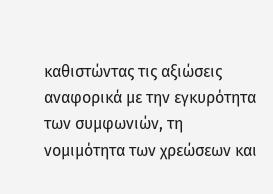καθιστώντας τις αξιώσεις αναφορικά με την εγκυρότητα των συμφωνιών, τη νομιμότητα των χρεώσεων και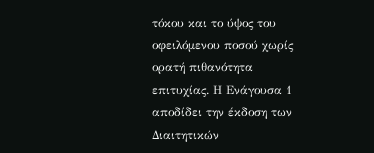τόκου και το ύψος του οφειλόμενου ποσού χωρίς ορατή πιθανότητα επιτυχίας. Η Ενάγουσα 1 αποδίδει την έκδοση των Διαιτητικών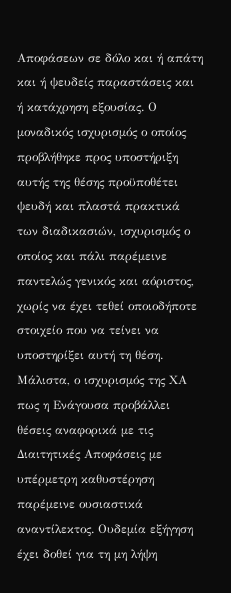Αποφάσεων σε δόλο και ή απάτη και ή ψευδείς παραστάσεις και ή κατάχρηση εξουσίας. Ο μοναδικός ισχυρισμός ο οποίος προβλήθηκε προς υποστήριξη αυτής της θέσης προϋποθέτει ψευδή και πλαστά πρακτικά των διαδικασιών, ισχυρισμός ο οποίος και πάλι παρέμεινε παντελώς γενικός και αόριστος, χωρίς να έχει τεθεί οποιοδήποτε στοιχείο που να τείνει να υποστηρίξει αυτή τη θέση. Μάλιστα, ο ισχυρισμός της ΧΑ πως η Ενάγουσα προβάλλει θέσεις αναφορικά με τις Διαιτητικές Αποφάσεις με υπέρμετρη καθυστέρηση παρέμεινε ουσιαστικά αναντίλεκτος. Ουδεμία εξήγηση έχει δοθεί για τη μη λήψη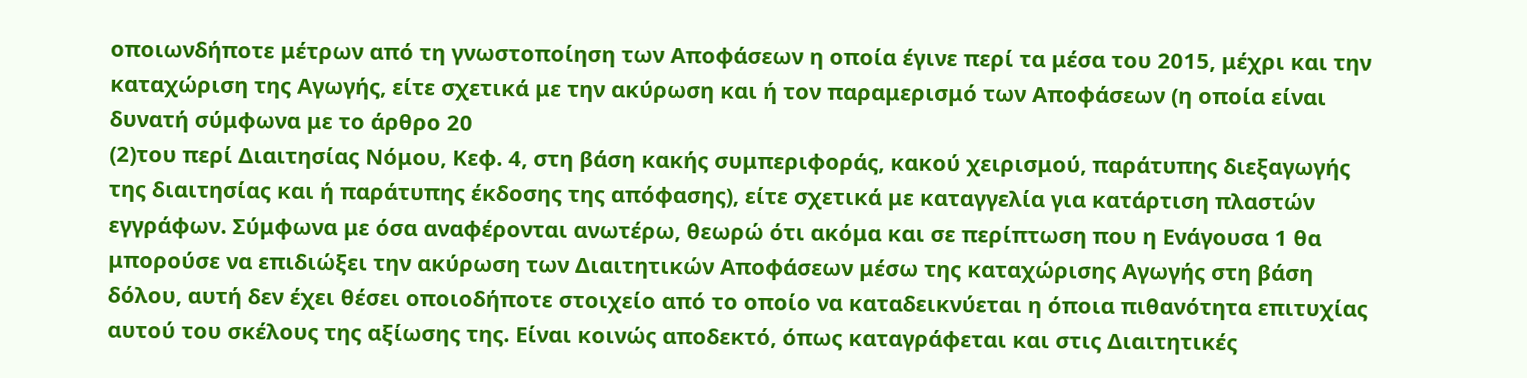οποιωνδήποτε μέτρων από τη γνωστοποίηση των Αποφάσεων η οποία έγινε περί τα μέσα του 2015, μέχρι και την καταχώριση της Αγωγής, είτε σχετικά με την ακύρωση και ή τον παραμερισμό των Αποφάσεων (η οποία είναι δυνατή σύμφωνα με το άρθρο 20
(2)του περί Διαιτησίας Νόμου, Κεφ. 4, στη βάση κακής συμπεριφοράς, κακού χειρισμού, παράτυπης διεξαγωγής της διαιτησίας και ή παράτυπης έκδοσης της απόφασης), είτε σχετικά με καταγγελία για κατάρτιση πλαστών εγγράφων. Σύμφωνα με όσα αναφέρονται ανωτέρω, θεωρώ ότι ακόμα και σε περίπτωση που η Ενάγουσα 1 θα μπορούσε να επιδιώξει την ακύρωση των Διαιτητικών Αποφάσεων μέσω της καταχώρισης Αγωγής στη βάση δόλου, αυτή δεν έχει θέσει οποιοδήποτε στοιχείο από το οποίο να καταδεικνύεται η όποια πιθανότητα επιτυχίας αυτού του σκέλους της αξίωσης της. Είναι κοινώς αποδεκτό, όπως καταγράφεται και στις Διαιτητικές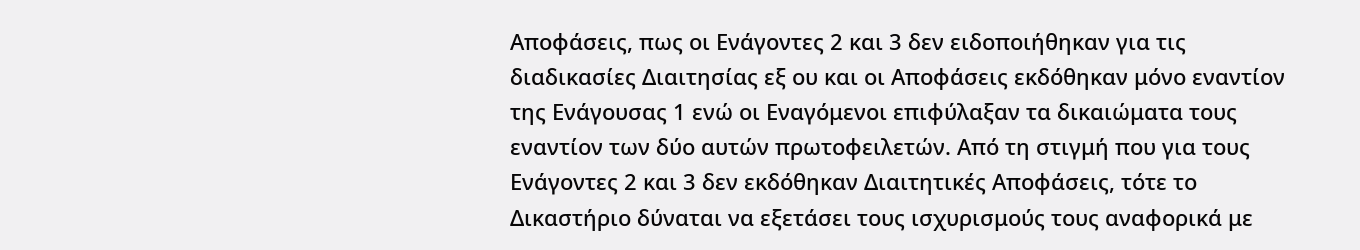Αποφάσεις, πως οι Ενάγοντες 2 και 3 δεν ειδοποιήθηκαν για τις διαδικασίες Διαιτησίας εξ ου και οι Αποφάσεις εκδόθηκαν μόνο εναντίον της Ενάγουσας 1 ενώ οι Εναγόμενοι επιφύλαξαν τα δικαιώματα τους εναντίον των δύο αυτών πρωτοφειλετών. Από τη στιγμή που για τους Ενάγοντες 2 και 3 δεν εκδόθηκαν Διαιτητικές Αποφάσεις, τότε το Δικαστήριο δύναται να εξετάσει τους ισχυρισμούς τους αναφορικά με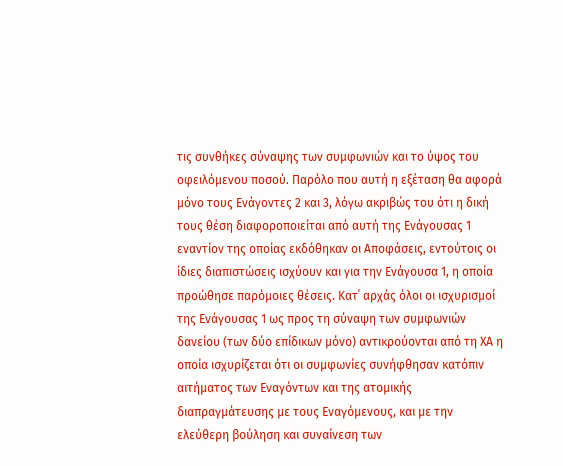τις συνθήκες σύναψης των συμφωνιών και το ύψος του οφειλόμενου ποσού. Παρόλο που αυτή η εξέταση θα αφορά μόνο τους Ενάγοντες 2 και 3, λόγω ακριβώς του ότι η δική τους θέση διαφοροποιείται από αυτή της Ενάγουσας 1 εναντίον της οποίας εκδόθηκαν οι Αποφάσεις, εντούτοις οι ίδιες διαπιστώσεις ισχύουν και για την Ενάγουσα 1, η οποία προώθησε παρόμοιες θέσεις. Κατ΄ αρχάς όλοι οι ισχυρισμοί της Ενάγουσας 1 ως προς τη σύναψη των συμφωνιών δανείου (των δύο επίδικων μόνο) αντικρούονται από τη ΧΑ η οποία ισχυρίζεται ότι οι συμφωνίες συνήφθησαν κατόπιν αιτήματος των Εναγόντων και της ατομικής διαπραγμάτευσης με τους Εναγόμενους, και με την ελεύθερη βούληση και συναίνεση των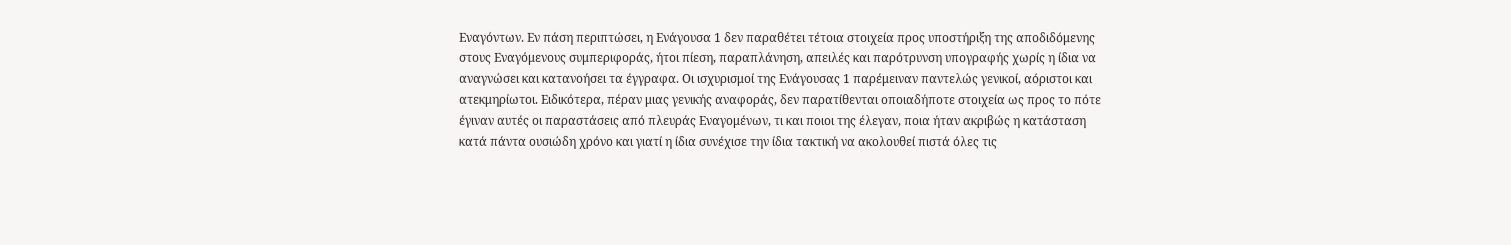Εναγόντων. Εν πάση περιπτώσει, η Ενάγουσα 1 δεν παραθέτει τέτοια στοιχεία προς υποστήριξη της αποδιδόμενης στους Εναγόμενους συμπεριφοράς, ήτοι πίεση, παραπλάνηση, απειλές και παρότρυνση υπογραφής χωρίς η ίδια να αναγνώσει και κατανοήσει τα έγγραφα. Οι ισχυρισμοί της Ενάγουσας 1 παρέμειναν παντελώς γενικοί, αόριστοι και ατεκμηρίωτοι. Ειδικότερα, πέραν μιας γενικής αναφοράς, δεν παρατίθενται οποιαδήποτε στοιχεία ως προς το πότε έγιναν αυτές οι παραστάσεις από πλευράς Εναγομένων, τι και ποιοι της έλεγαν, ποια ήταν ακριβώς η κατάσταση κατά πάντα ουσιώδη χρόνο και γιατί η ίδια συνέχισε την ίδια τακτική να ακολουθεί πιστά όλες τις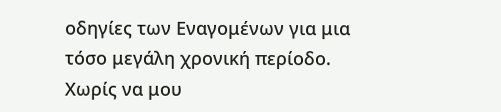οδηγίες των Εναγομένων για μια τόσο μεγάλη χρονική περίοδο. Χωρίς να μου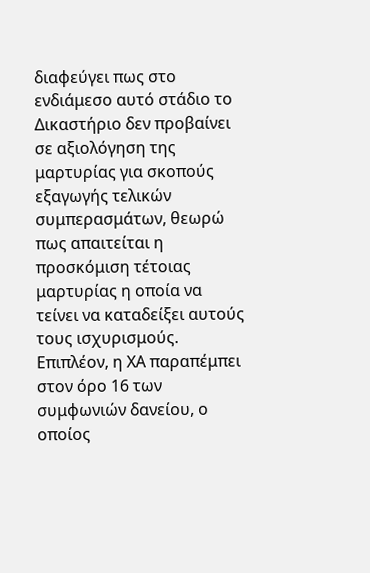διαφεύγει πως στο ενδιάμεσο αυτό στάδιο το Δικαστήριο δεν προβαίνει σε αξιολόγηση της μαρτυρίας για σκοπούς εξαγωγής τελικών συμπερασμάτων, θεωρώ πως απαιτείται η προσκόμιση τέτοιας μαρτυρίας η οποία να τείνει να καταδείξει αυτούς τους ισχυρισμούς. Επιπλέον, η ΧΑ παραπέμπει στον όρο 16 των συμφωνιών δανείου, ο οποίος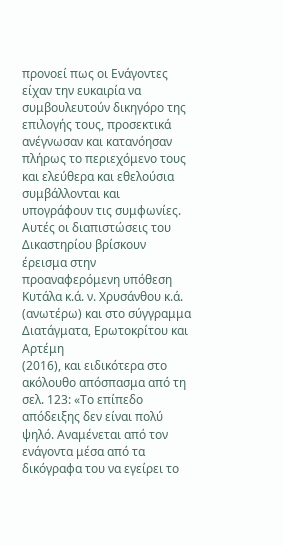προνοεί πως οι Ενάγοντες είχαν την ευκαιρία να συμβουλευτούν δικηγόρο της επιλογής τους, προσεκτικά ανέγνωσαν και κατανόησαν πλήρως το περιεχόμενο τους και ελεύθερα και εθελούσια συμβάλλονται και υπογράφουν τις συμφωνίες. Αυτές οι διαπιστώσεις του Δικαστηρίου βρίσκουν έρεισμα στην προαναφερόμενη υπόθεση Κυτάλα κ.ά. ν. Χρυσάνθου κ.ά. (ανωτέρω) και στο σύγγραμμα Διατάγματα, Ερωτοκρίτου και Αρτέμη
(2016), και ειδικότερα στο ακόλουθο απόσπασμα από τη σελ. 123: «Το επίπεδο απόδειξης δεν είναι πολύ ψηλό. Αναμένεται από τον ενάγοντα μέσα από τα δικόγραφα του να εγείρει το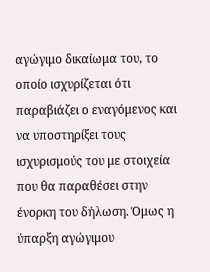αγώγιμο δικαίωμα του, το οποίο ισχυρίζεται ότι παραβιάζει ο εναγόμενος και να υποστηρίξει τους ισχυρισμούς του με στοιχεία που θα παραθέσει στην ένορκη του δήλωση. Όμως η ύπαρξη αγώγιμου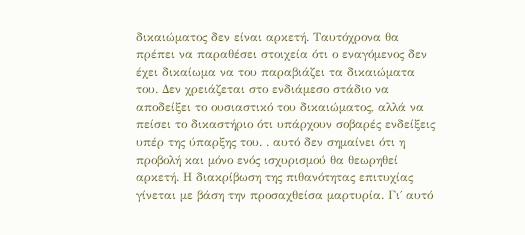δικαιώματος δεν είναι αρκετή. Ταυτόχρονα θα πρέπει να παραθέσει στοιχεία ότι ο εναγόμενος δεν έχει δικαίωμα να του παραβιάζει τα δικαιώματα του. Δεν χρειάζεται στο ενδιάμεσο στάδιο να αποδείξει το ουσιαστικό του δικαιώματος, αλλά να πείσει το δικαστήριο ότι υπάρχουν σοβαρές ενδείξεις υπέρ της ύπαρξης του. . αυτό δεν σημαίνει ότι η προβολή και μόνο ενός ισχυρισμού θα θεωρηθεί αρκετή. Η διακρίβωση της πιθανότητας επιτυχίας γίνεται με βάση την προσαχθείσα μαρτυρία. Γι΄ αυτό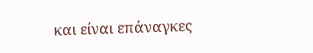και είναι επάναγκες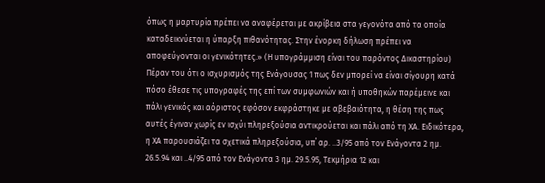όπως η μαρτυρία πρέπει να αναφέρεται με ακρίβεια στα γεγονότα από τα οποία καταδεικνύεται η ύπαρξη πιθανότητας. Στην ένορκη δήλωση πρέπει να αποφεύγονται οι γενικότητες.» (Η υπογράμμιση είναι του παρόντος Δικαστηρίου) Πέραν του ότι ο ισχυρισμός της Ενάγουσας 1 πως δεν μπορεί να είναι σίγουρη κατά πόσο έθεσε τις υπογραφές της επί των συμφωνιών και ή υποθηκών παρέμεινε και πάλι γενικός και αόριστος εφόσον εκφράστηκε με αβεβαιότητα, η θέση της πως αυτές έγιναν χωρίς εν ισχύι πληρεξούσια αντικρούεται και πάλι από τη ΧΑ. Ειδικότερα, η ΧΑ παρουσιάζει τα σχετικά πληρεξούσια, υπ΄ αρ. ..3/95 από τον Ενάγοντα 2 ημ. 26.5.94 και ..4/95 από τον Ενάγοντα 3 ημ. 29.5.95, Τεκμήρια 12 και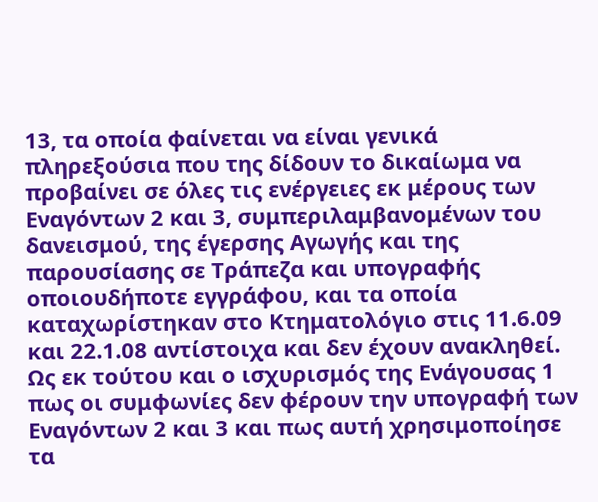13, τα οποία φαίνεται να είναι γενικά πληρεξούσια που της δίδουν το δικαίωμα να προβαίνει σε όλες τις ενέργειες εκ μέρους των Εναγόντων 2 και 3, συμπεριλαμβανομένων του δανεισμού, της έγερσης Αγωγής και της παρουσίασης σε Τράπεζα και υπογραφής οποιουδήποτε εγγράφου, και τα οποία καταχωρίστηκαν στο Κτηματολόγιο στις 11.6.09 και 22.1.08 αντίστοιχα και δεν έχουν ανακληθεί. Ως εκ τούτου και ο ισχυρισμός της Ενάγουσας 1 πως οι συμφωνίες δεν φέρουν την υπογραφή των Εναγόντων 2 και 3 και πως αυτή χρησιμοποίησε τα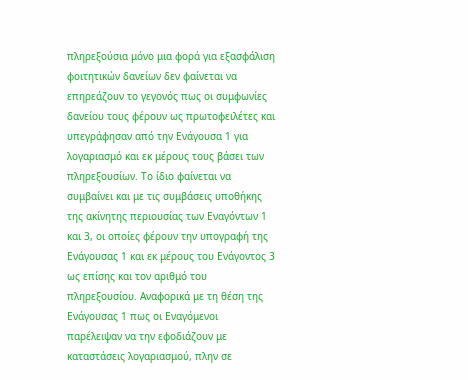πληρεξούσια μόνο μια φορά για εξασφάλιση φοιτητικών δανείων δεν φαίνεται να επηρεάζουν το γεγονός πως οι συμφωνίες δανείου τους φέρουν ως πρωτοφειλέτες και υπεγράφησαν από την Ενάγουσα 1 για λογαριασμό και εκ μέρους τους βάσει των πληρεξουσίων. Το ίδιο φαίνεται να συμβαίνει και με τις συμβάσεις υποθήκης της ακίνητης περιουσίας των Εναγόντων 1 και 3, οι οποίες φέρουν την υπογραφή της Ενάγουσας 1 και εκ μέρους του Ενάγοντος 3 ως επίσης και τον αριθμό του πληρεξουσίου. Αναφορικά με τη θέση της Ενάγουσας 1 πως οι Εναγόμενοι παρέλειψαν να την εφοδιάζουν με καταστάσεις λογαριασμού, πλην σε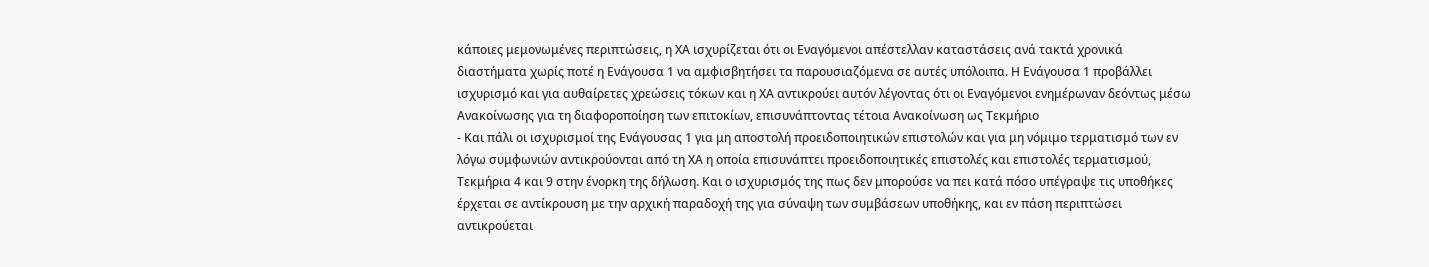κάποιες μεμονωμένες περιπτώσεις, η ΧΑ ισχυρίζεται ότι οι Εναγόμενοι απέστελλαν καταστάσεις ανά τακτά χρονικά διαστήματα χωρίς ποτέ η Ενάγουσα 1 να αμφισβητήσει τα παρουσιαζόμενα σε αυτές υπόλοιπα. Η Ενάγουσα 1 προβάλλει ισχυρισμό και για αυθαίρετες χρεώσεις τόκων και η ΧΑ αντικρούει αυτόν λέγοντας ότι οι Εναγόμενοι ενημέρωναν δεόντως μέσω Ανακοίνωσης για τη διαφοροποίηση των επιτοκίων, επισυνάπτοντας τέτοια Ανακοίνωση ως Τεκμήριο
- Και πάλι οι ισχυρισμοί της Ενάγουσας 1 για μη αποστολή προειδοποιητικών επιστολών και για μη νόμιμο τερματισμό των εν λόγω συμφωνιών αντικρούονται από τη ΧΑ η οποία επισυνάπτει προειδοποιητικές επιστολές και επιστολές τερματισμού, Τεκμήρια 4 και 9 στην ένορκη της δήλωση. Και ο ισχυρισμός της πως δεν μπορούσε να πει κατά πόσο υπέγραψε τις υποθήκες έρχεται σε αντίκρουση με την αρχική παραδοχή της για σύναψη των συμβάσεων υποθήκης, και εν πάση περιπτώσει αντικρούεται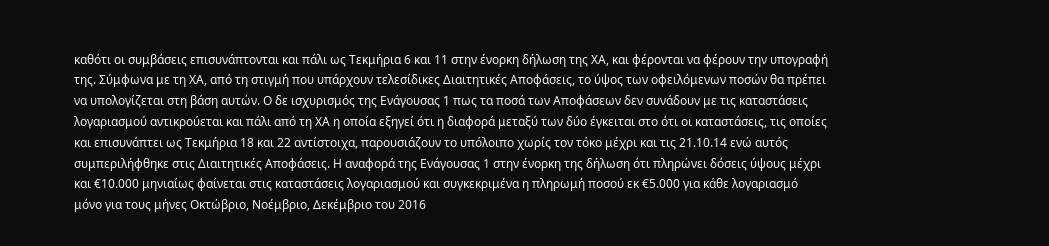καθότι οι συμβάσεις επισυνάπτονται και πάλι ως Τεκμήρια 6 και 11 στην ένορκη δήλωση της ΧΑ, και φέρονται να φέρουν την υπογραφή της. Σύμφωνα με τη ΧΑ, από τη στιγμή που υπάρχουν τελεσίδικες Διαιτητικές Αποφάσεις, το ύψος των οφειλόμενων ποσών θα πρέπει να υπολογίζεται στη βάση αυτών. Ο δε ισχυρισμός της Ενάγουσας 1 πως τα ποσά των Αποφάσεων δεν συνάδουν με τις καταστάσεις λογαριασμού αντικρούεται και πάλι από τη ΧΑ η οποία εξηγεί ότι η διαφορά μεταξύ των δύο έγκειται στο ότι οι καταστάσεις, τις οποίες και επισυνάπτει ως Τεκμήρια 18 και 22 αντίστοιχα, παρουσιάζουν το υπόλοιπο χωρίς τον τόκο μέχρι και τις 21.10.14 ενώ αυτός συμπεριλήφθηκε στις Διαιτητικές Αποφάσεις. Η αναφορά της Ενάγουσας 1 στην ένορκη της δήλωση ότι πληρώνει δόσεις ύψους μέχρι και €10.000 μηνιαίως φαίνεται στις καταστάσεις λογαριασμού και συγκεκριμένα η πληρωμή ποσού εκ €5.000 για κάθε λογαριασμό μόνο για τους μήνες Οκτώβριο, Νοέμβριο, Δεκέμβριο του 2016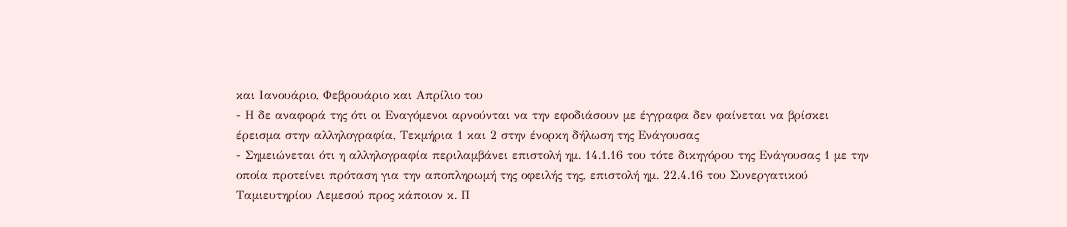και Ιανουάριο, Φεβρουάριο και Απρίλιο του
- Η δε αναφορά της ότι οι Εναγόμενοι αρνούνται να την εφοδιάσουν με έγγραφα δεν φαίνεται να βρίσκει έρεισμα στην αλληλογραφία, Τεκμήρια 1 και 2 στην ένορκη δήλωση της Ενάγουσας
- Σημειώνεται ότι η αλληλογραφία περιλαμβάνει επιστολή ημ. 14.1.16 του τότε δικηγόρου της Ενάγουσας 1 με την οποία προτείνει πρόταση για την αποπληρωμή της οφειλής της, επιστολή ημ. 22.4.16 του Συνεργατικού Ταμιευτηρίου Λεμεσού προς κάποιον κ. Π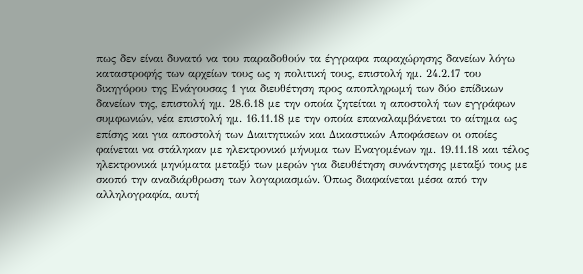πως δεν είναι δυνατό να του παραδοθούν τα έγγραφα παραχώρησης δανείων λόγω καταστροφής των αρχείων τους ως η πολιτική τους, επιστολή ημ. 24.2.17 του δικηγόρου της Ενάγουσας 1 για διευθέτηση προς αποπληρωμή των δύο επίδικων δανείων της, επιστολή ημ. 28.6.18 με την οποία ζητείται η αποστολή των εγγράφων συμφωνιών, νέα επιστολή ημ. 16.11.18 με την οποία επαναλαμβάνεται το αίτημα ως επίσης και για αποστολή των Διαιτητικών και Δικαστικών Αποφάσεων οι οποίες φαίνεται να στάληκαν με ηλεκτρονικό μήνυμα των Εναγομένων ημ. 19.11.18 και τέλος ηλεκτρονικά μηνύματα μεταξύ των μερών για διευθέτηση συνάντησης μεταξύ τους με σκοπό την αναδιάρθρωση των λογαριασμών. Όπως διαφαίνεται μέσα από την αλληλογραφία, αυτή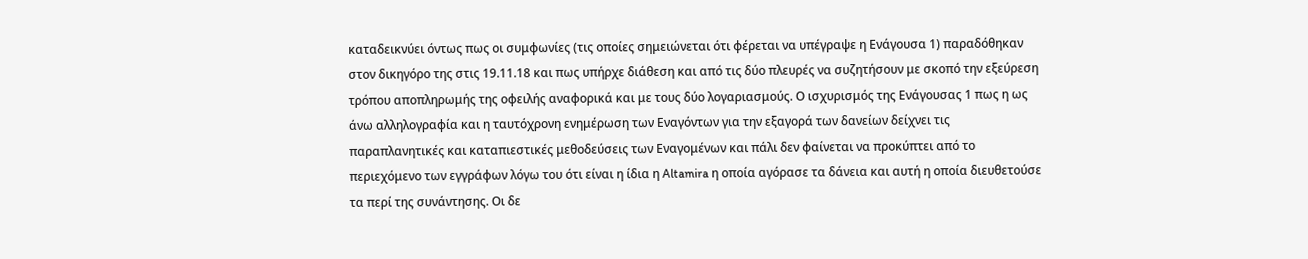καταδεικνύει όντως πως οι συμφωνίες (τις οποίες σημειώνεται ότι φέρεται να υπέγραψε η Ενάγουσα 1) παραδόθηκαν στον δικηγόρο της στις 19.11.18 και πως υπήρχε διάθεση και από τις δύο πλευρές να συζητήσουν με σκοπό την εξεύρεση τρόπου αποπληρωμής της οφειλής αναφορικά και με τους δύο λογαριασμούς. Ο ισχυρισμός της Ενάγουσας 1 πως η ως άνω αλληλογραφία και η ταυτόχρονη ενημέρωση των Εναγόντων για την εξαγορά των δανείων δείχνει τις παραπλανητικές και καταπιεστικές μεθοδεύσεις των Εναγομένων και πάλι δεν φαίνεται να προκύπτει από το περιεχόμενο των εγγράφων λόγω του ότι είναι η ίδια η Altamira η οποία αγόρασε τα δάνεια και αυτή η οποία διευθετούσε τα περί της συνάντησης. Οι δε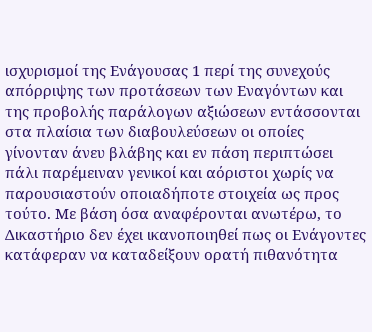ισχυρισμοί της Ενάγουσας 1 περί της συνεχούς απόρριψης των προτάσεων των Εναγόντων και της προβολής παράλογων αξιώσεων εντάσσονται στα πλαίσια των διαβουλεύσεων οι οποίες γίνονταν άνευ βλάβης και εν πάση περιπτώσει πάλι παρέμειναν γενικοί και αόριστοι χωρίς να παρουσιαστούν οποιαδήποτε στοιχεία ως προς τούτο. Με βάση όσα αναφέρονται ανωτέρω, το Δικαστήριο δεν έχει ικανοποιηθεί πως οι Ενάγοντες κατάφεραν να καταδείξουν ορατή πιθανότητα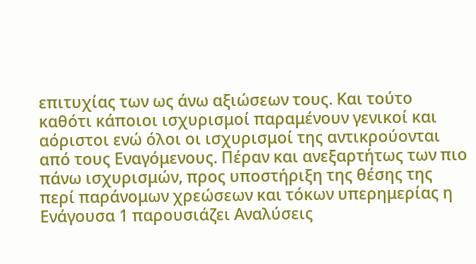επιτυχίας των ως άνω αξιώσεων τους. Και τούτο καθότι κάποιοι ισχυρισμοί παραμένουν γενικοί και αόριστοι ενώ όλοι οι ισχυρισμοί της αντικρούονται από τους Εναγόμενους. Πέραν και ανεξαρτήτως των πιο πάνω ισχυρισμών, προς υποστήριξη της θέσης της περί παράνομων χρεώσεων και τόκων υπερημερίας η Ενάγουσα 1 παρουσιάζει Αναλύσεις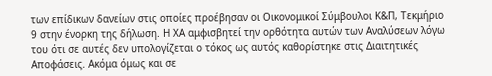των επίδικων δανείων στις οποίες προέβησαν οι Οικονομικοί Σύμβουλοι Κ&Π, Τεκμήριο 9 στην ένορκη της δήλωση. Η ΧΑ αμφισβητεί την ορθότητα αυτών των Αναλύσεων λόγω του ότι σε αυτές δεν υπολογίζεται ο τόκος ως αυτός καθορίστηκε στις Διαιτητικές Αποφάσεις. Ακόμα όμως και σε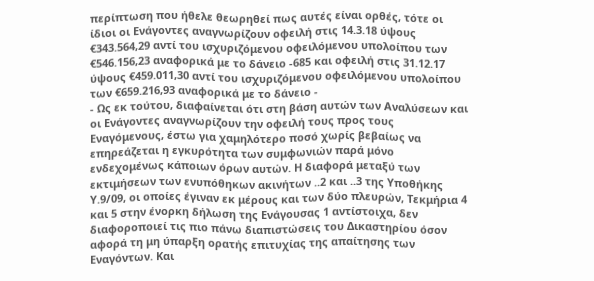περίπτωση που ήθελε θεωρηθεί πως αυτές είναι ορθές, τότε οι ίδιοι οι Ενάγοντες αναγνωρίζουν οφειλή στις 14.3.18 ύψους €343.564,29 αντί του ισχυριζόμενου οφειλόμενου υπολοίπου των €546.156,23 αναφορικά με το δάνειο -685 και οφειλή στις 31.12.17 ύψους €459.011,30 αντί του ισχυριζόμενου οφειλόμενου υπολοίπου των €659.216,93 αναφορικά με το δάνειο -
- Ως εκ τούτου, διαφαίνεται ότι στη βάση αυτών των Αναλύσεων και οι Ενάγοντες αναγνωρίζουν την οφειλή τους προς τους Εναγόμενους, έστω για χαμηλότερο ποσό χωρίς βεβαίως να επηρεάζεται η εγκυρότητα των συμφωνιών παρά μόνο ενδεχομένως κάποιων όρων αυτών. Η διαφορά μεταξύ των εκτιμήσεων των ενυπόθηκων ακινήτων ..2 και ..3 της Υποθήκης Υ.9/09, οι οποίες έγιναν εκ μέρους και των δύο πλευρών, Τεκμήρια 4 και 5 στην ένορκη δήλωση της Ενάγουσας 1 αντίστοιχα, δεν διαφοροποιεί τις πιο πάνω διαπιστώσεις του Δικαστηρίου όσον αφορά τη μη ύπαρξη ορατής επιτυχίας της απαίτησης των Εναγόντων. Και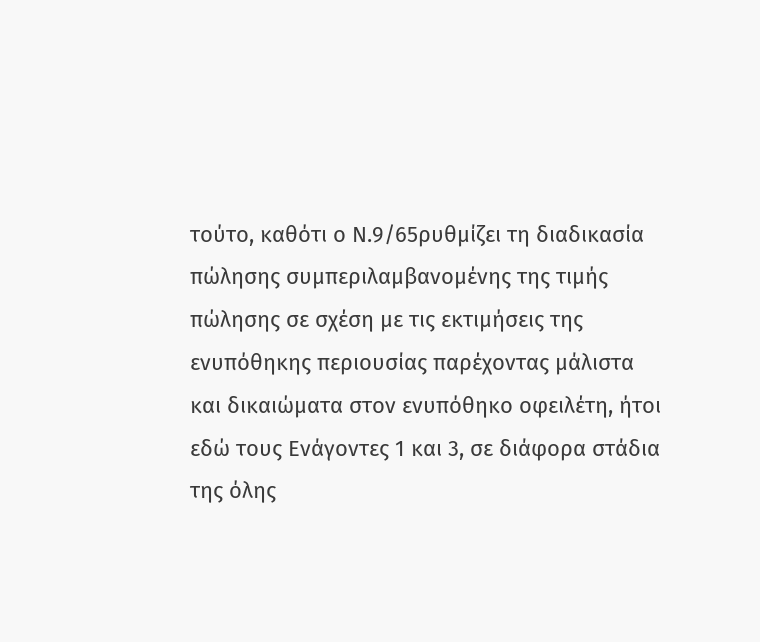τούτο, καθότι ο Ν.9/65ρυθμίζει τη διαδικασία πώλησης συμπεριλαμβανομένης της τιμής πώλησης σε σχέση με τις εκτιμήσεις της ενυπόθηκης περιουσίας παρέχοντας μάλιστα και δικαιώματα στον ενυπόθηκο οφειλέτη, ήτοι εδώ τους Ενάγοντες 1 και 3, σε διάφορα στάδια της όλης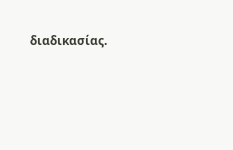διαδικασίας.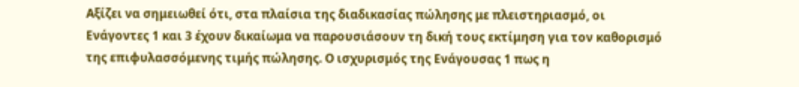Αξίζει να σημειωθεί ότι, στα πλαίσια της διαδικασίας πώλησης με πλειστηριασμό, οι Ενάγοντες 1 και 3 έχουν δικαίωμα να παρουσιάσουν τη δική τους εκτίμηση για τον καθορισμό της επιφυλασσόμενης τιμής πώλησης. Ο ισχυρισμός της Ενάγουσας 1 πως η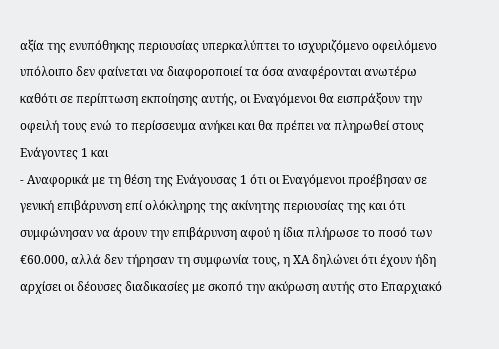αξία της ενυπόθηκης περιουσίας υπερκαλύπτει το ισχυριζόμενο οφειλόμενο υπόλοιπο δεν φαίνεται να διαφοροποιεί τα όσα αναφέρονται ανωτέρω καθότι σε περίπτωση εκποίησης αυτής, οι Εναγόμενοι θα εισπράξουν την οφειλή τους ενώ το περίσσευμα ανήκει και θα πρέπει να πληρωθεί στους Ενάγοντες 1 και
- Αναφορικά με τη θέση της Ενάγουσας 1 ότι οι Εναγόμενοι προέβησαν σε γενική επιβάρυνση επί ολόκληρης της ακίνητης περιουσίας της και ότι συμφώνησαν να άρουν την επιβάρυνση αφού η ίδια πλήρωσε το ποσό των €60.000, αλλά δεν τήρησαν τη συμφωνία τους, η ΧΑ δηλώνει ότι έχουν ήδη αρχίσει οι δέουσες διαδικασίες με σκοπό την ακύρωση αυτής στο Επαρχιακό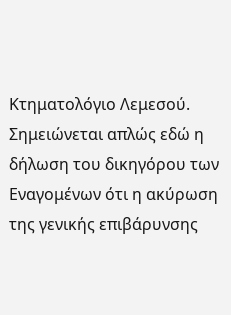Κτηματολόγιο Λεμεσού. Σημειώνεται απλώς εδώ η δήλωση του δικηγόρου των Εναγομένων ότι η ακύρωση της γενικής επιβάρυνσης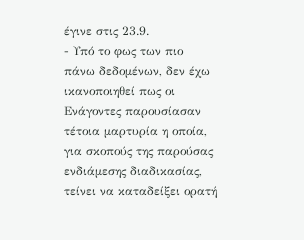έγινε στις 23.9.
- Υπό το φως των πιο πάνω δεδομένων, δεν έχω ικανοποιηθεί πως οι Ενάγοντες παρουσίασαν τέτοια μαρτυρία η οποία, για σκοπούς της παρούσας ενδιάμεσης διαδικασίας, τείνει να καταδείξει ορατή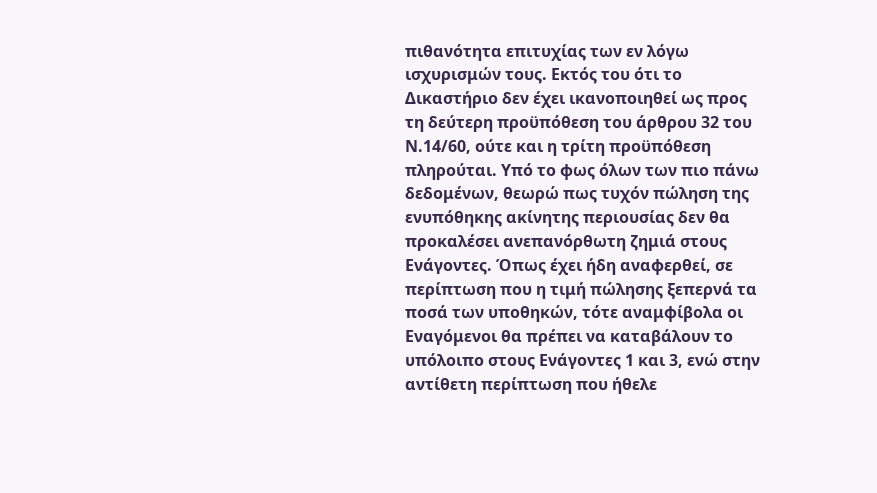πιθανότητα επιτυχίας των εν λόγω ισχυρισμών τους. Εκτός του ότι το Δικαστήριο δεν έχει ικανοποιηθεί ως προς τη δεύτερη προϋπόθεση του άρθρου 32 του Ν.14/60, ούτε και η τρίτη προϋπόθεση πληρούται. Υπό το φως όλων των πιο πάνω δεδομένων, θεωρώ πως τυχόν πώληση της ενυπόθηκης ακίνητης περιουσίας δεν θα προκαλέσει ανεπανόρθωτη ζημιά στους Ενάγοντες. Όπως έχει ήδη αναφερθεί, σε περίπτωση που η τιμή πώλησης ξεπερνά τα ποσά των υποθηκών, τότε αναμφίβολα οι Εναγόμενοι θα πρέπει να καταβάλουν το υπόλοιπο στους Ενάγοντες 1 και 3, ενώ στην αντίθετη περίπτωση που ήθελε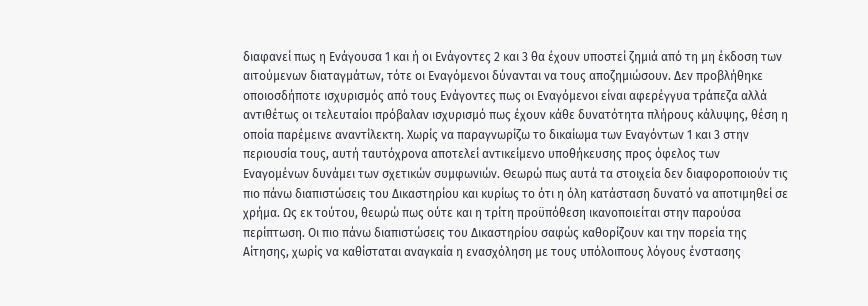διαφανεί πως η Ενάγουσα 1 και ή οι Ενάγοντες 2 και 3 θα έχουν υποστεί ζημιά από τη μη έκδοση των αιτούμενων διαταγμάτων, τότε οι Εναγόμενοι δύνανται να τους αποζημιώσουν. Δεν προβλήθηκε οποιοσδήποτε ισχυρισμός από τους Ενάγοντες πως οι Εναγόμενοι είναι αφερέγγυα τράπεζα αλλά αντιθέτως οι τελευταίοι πρόβαλαν ισχυρισμό πως έχουν κάθε δυνατότητα πλήρους κάλυψης, θέση η οποία παρέμεινε αναντίλεκτη. Χωρίς να παραγνωρίζω το δικαίωμα των Εναγόντων 1 και 3 στην περιουσία τους, αυτή ταυτόχρονα αποτελεί αντικείμενο υποθήκευσης προς όφελος των Εναγομένων δυνάμει των σχετικών συμφωνιών. Θεωρώ πως αυτά τα στοιχεία δεν διαφοροποιούν τις πιο πάνω διαπιστώσεις του Δικαστηρίου και κυρίως το ότι η όλη κατάσταση δυνατό να αποτιμηθεί σε χρήμα. Ως εκ τούτου, θεωρώ πως ούτε και η τρίτη προϋπόθεση ικανοποιείται στην παρούσα περίπτωση. Οι πιο πάνω διαπιστώσεις του Δικαστηρίου σαφώς καθορίζουν και την πορεία της Αίτησης, χωρίς να καθίσταται αναγκαία η ενασχόληση με τους υπόλοιπους λόγους ένστασης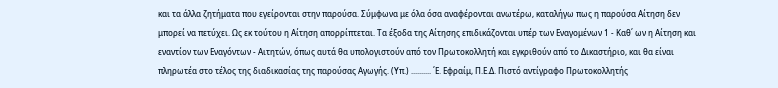και τα άλλα ζητήματα που εγείρονται στην παρούσα. Σύμφωνα με όλα όσα αναφέρονται ανωτέρω, καταλήγω πως η παρούσα Αίτηση δεν μπορεί να πετύχει. Ως εκ τούτου η Αίτηση απορρίπτεται. Τα έξοδα της Αίτησης επιδικάζονται υπέρ των Εναγομένων 1 - Καθ΄ ων η Αίτηση και εναντίον των Εναγόντων - Αιτητών, όπως αυτά θα υπολογιστούν από τον Πρωτοκολλητή και εγκριθούν από το Δικαστήριο, και θα είναι πληρωτέα στο τέλος της διαδικασίας της παρούσας Αγωγής. (Υπ.) .......... ΄Ε. Εφραίμ, Π.Ε.Δ. Πιστό αντίγραφο Πρωτοκολλητής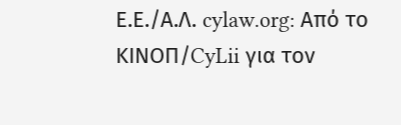Ε.Ε./Α.Λ. cylaw.org: Από το ΚΙΝOΠ/CyLii για τον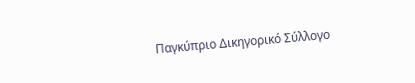Παγκύπριο Δικηγορικό Σύλλογο